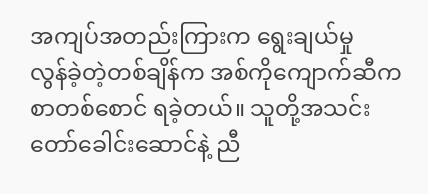အကျပ်အတည်းကြားက ရွေးချယ်မှု
လွန်ခဲ့တဲ့တစ်ချိန်က အစ်ကိုကျောက်ဆီက စာတစ်စောင် ရခဲ့တယ်။ သူတို့အသင်းတော်ခေါင်းဆောင်နဲ့ ညီ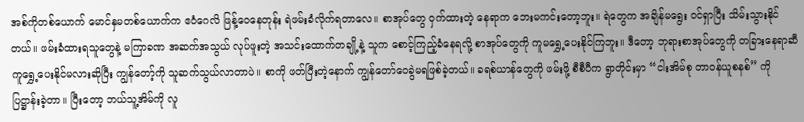အစ်ကိုတစ်ယောက် မောင်နှမတစ်ယောက်က ဧဝံဂေလိ ဖြန့်ဝေနေတုန်း ရဲဖမ်းခံလိုက်ရတာလေ။ စာအုပ်တွေ ဝှက်ထားတဲ့ နေရာက ဘေးမကင်းတော့ဘူး။ ရဲတွေက အချိန်မရွေး ဝင်ရှာပြီး သိမ်းသွားနိုင်တယ်။ ဖမ်းခံထားရသူတွေနဲ့ မကြာခဏ အဆက်အသွယ် လုပ်ဖူးတဲ့ အသင်းထောက်တချို့နဲ့ သူက စောင့်ကြည့်ခံနေရလို့ စာအုပ်တွေကို ကူမရွှေ့ပေးနိုင်ကြဘူး။ ဒီတော့ ဘုရားစာအုပ်တွေကို တခြားနေရာဆီ ကူရွှေ့ပေးနိုင်မလားဆိုပြီး ကျွန်တော့်ကို သူဆက်သွယ်လာတာပဲ။ စာကို ဖတ်ပြီးတဲ့နောက် ကျွန်တော်ဝေခွဲမရဖြစ်ခဲ့တယ်။ ခရစ်ယာန်တွေကို ဖမ်းဖို့ စီစီပီက ရွာတိုင်းမှာ “ငါးအိမ်စု တာဝန်ယူစနစ်” ကို ပြဋ္ဌာန်းခဲ့တာ။ ပြီးတော့ ဘယ်သူ့အိမ်ကို လူ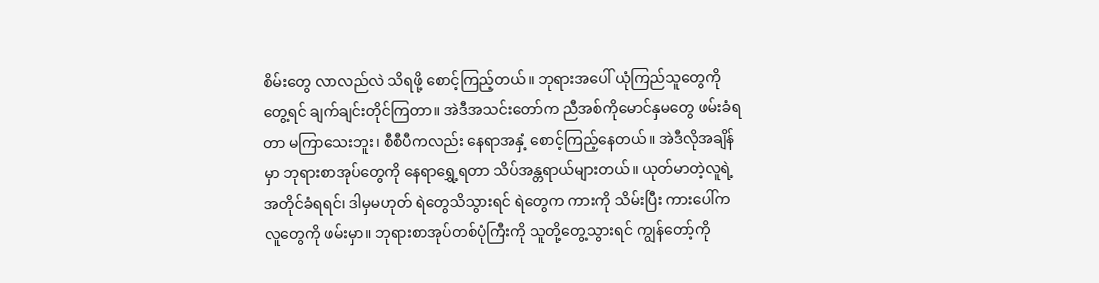စိမ်းတွေ လာလည်လဲ သိရဖို့ စောင့်ကြည့်တယ်။ ဘုရားအပေါ် ယုံကြည်သူတွေကို တွေ့ရင် ချက်ချင်းတိုင်ကြတာ။ အဲဒီအသင်းတော်က ညီအစ်ကိုမောင်နှမတွေ ဖမ်းခံရတာ မကြာသေးဘူး၊ စီစီပီကလည်း နေရာအနှံ့ စောင့်ကြည့်နေတယ်။ အဲဒီလိုအချိန်မှာ ဘုရားစာအုပ်တွေကို နေရာရွှေ့ရတာ သိပ်အန္တရာယ်များတယ်။ ယုတ်မာတဲ့လူရဲ့ အတိုင်ခံရရင်၊ ဒါမှမဟုတ် ရဲတွေသိသွားရင် ရဲတွေက ကားကို သိမ်းပြီး ကားပေါ်က လူတွေကို ဖမ်းမှာ။ ဘုရားစာအုပ်တစ်ပုံကြီးကို သူတို့တွေ့သွားရင် ကျွန်တော့်ကို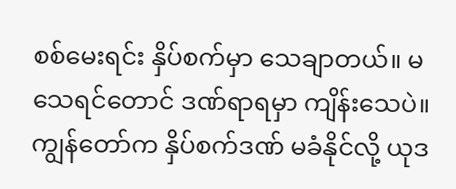စစ်မေးရင်း နှိပ်စက်မှာ သေချာတယ်။ မသေရင်တောင် ဒဏ်ရာရမှာ ကျိန်းသေပဲ။ ကျွန်တော်က နှိပ်စက်ဒဏ် မခံနိုင်လို့ ယုဒ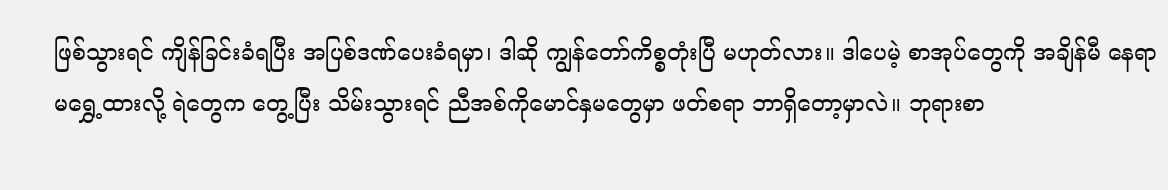ဖြစ်သွားရင် ကျိန်ခြင်းခံရပြီး အပြစ်ဒဏ်ပေးခံရမှာ၊ ဒါဆို ကျွန်တော်ကိစ္စတုံးပြီ မဟုတ်လား။ ဒါပေမဲ့ စာအုပ်တွေကို အချိန်မီ နေရာမရွှေ့ထားလို့ ရဲတွေက တွေ့ပြီး သိမ်းသွားရင် ညီအစ်ကိုမောင်နှမတွေမှာ ဖတ်စရာ ဘာရှိတော့မှာလဲ။ ဘုရားစာ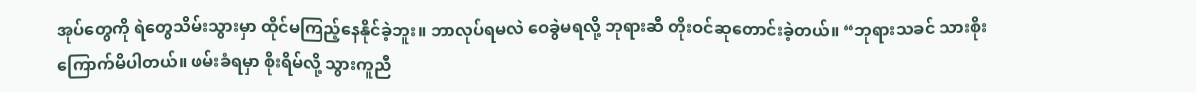အုပ်တွေကို ရဲတွေသိမ်းသွားမှာ ထိုင်မကြည့်နေနိုင်ခဲ့ဘူး။ ဘာလုပ်ရမလဲ ဝေခွဲမရလို့ ဘုရားဆီ တိုးဝင်ဆုတောင်းခဲ့တယ်။ “ဘုရားသခင် သားစိုးကြောက်မိပါတယ်။ ဖမ်းခံရမှာ စိုးရိမ်လို့ သွားကူညီ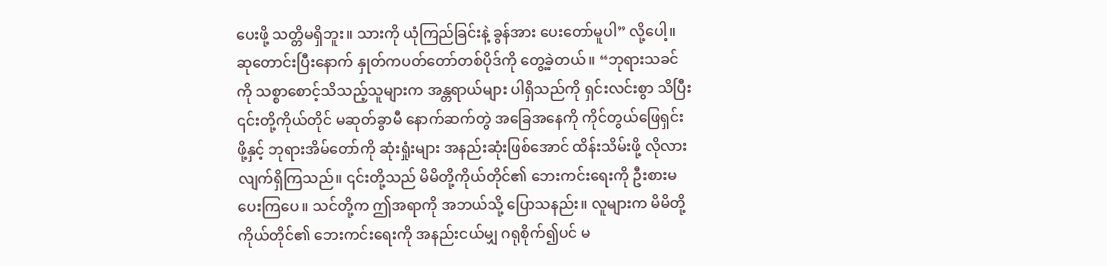ပေးဖို့ သတ္တိမရှိဘူး။ သားကို ယုံကြည်ခြင်းနဲ့ ခွန်အား ပေးတော်မူပါ” လို့ပေါ့။
ဆုတောင်းပြီးနောက် နှုတ်ကပတ်တော်တစ်ပိုဒ်ကို တွေ့ခဲ့တယ်။ “ဘုရားသခင်ကို သစ္စာစောင့်သိသည့်သူများက အန္တရာယ်များ ပါရှိသည်ကို ရှင်းလင်းစွာ သိပြီး ၎င်းတို့ကိုယ်တိုင် မဆုတ်ခွာမီ နောက်ဆက်တွဲ အခြေအနေကို ကိုင်တွယ်ဖြေရှင်းဖို့နှင့် ဘုရားအိမ်တော်ကို ဆုံးရှုံးများ အနည်းဆုံးဖြစ်အောင် ထိန်းသိမ်းဖို့ လိုလားလျက်ရှိကြသည်။ ၎င်းတို့သည် မိမိတို့ကိုယ်တိုင်၏ ဘေးကင်းရေးကို ဦးစားမပေးကြပေ။ သင်တို့က ဤအရာကို အဘယ်သို့ ပြောသနည်း။ လူများက မိမိတို့ကိုယ်တိုင်၏ ဘေးကင်းရေးကို အနည်းငယ်မျှ ဂရုစိုက်၍ပင် မ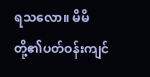ရသလော။ မိမိတို့၏ပတ်ဝန်းကျင်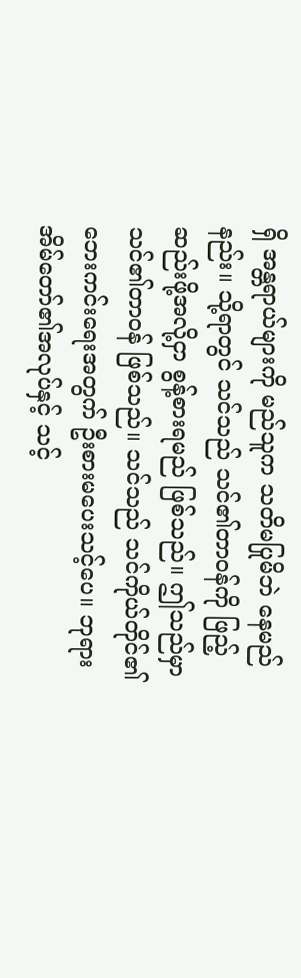ရှိ အန္တရာယ်များကို မည်သူက သတိမပြုမိဘဲ နေမည်နည်း။ သို့ရာတွင် သင်သည် သင်၏တာဝန်ကို ဖြည့်ဆည်းဖို့အလို့ငှာ စွန့်စားရမည် ဖြစ်သည်။ ဤသည်မှာ သင်၏တာဝန် ဖြစ်သည်။ သင်သည် သင်ကိုယ်တိုင်၏ ဘေးကင်းရေးအတွက် ဦးစားမပေးသင့်ပေ။ ဘုရားအိမ်တော်၏အလုပ်နှင့် သင့်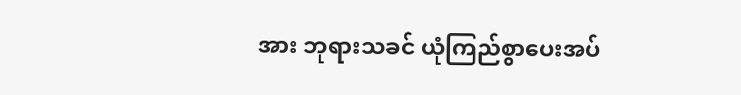အား ဘုရားသခင် ယုံကြည်စွာပေးအပ်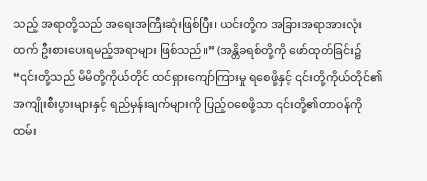သည့် အရာတို့သည် အရေးအကြီးဆုံးဖြစ်ပြီး၊ ယင်းတို့က အခြားအရာအားလုံးထက် ဦးစားပေးရမည့်အရာများ ဖြစ်သည်။” (အန္တိခရစ်တို့ကို ဖော်ထုတ်ခြင်း၌ “၎င်းတို့သည် မိမိတို့ကိုယ်တိုင် ထင်ရှားကျော်ကြားမှု ရစေဖို့နှင့် ၎င်းတို့ကိုယ်တိုင်၏ အကျိုးစီးပွားများနှင့် ရည်မှန်းချက်များကို ပြည့်ဝစေဖို့သာ ၎င်းတို့၏တာဝန်ကို ထမ်း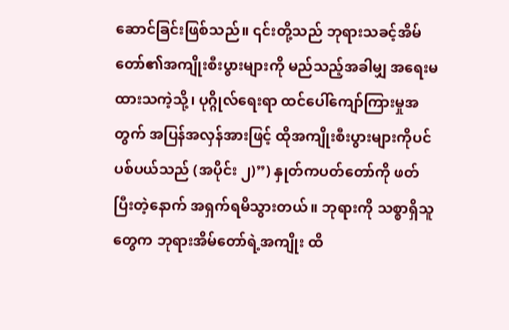ဆောင်ခြင်းဖြစ်သည်။ ၎င်းတို့သည် ဘုရားသခင့်အိမ်တော်၏အကျိုးစီးပွားများကို မည်သည့်အခါမျှ အရေးမထားသကဲ့သို့၊ ပုဂ္ဂိုလ်ရေးရာ ထင်ပေါ်ကျော်ကြားမှုအတွက် အပြန်အလှန်အားဖြင့် ထိုအကျိုးစီးပွားများကိုပင် ပစ်ပယ်သည် (အပိုင်း ၂)”) နှုတ်ကပတ်တော်ကို ဖတ်ပြီးတဲ့နောက် အရှက်ရမိသွားတယ်။ ဘုရားကို သစ္စာရှိသူတွေက ဘုရားအိမ်တော်ရဲ့အကျိုး ထိ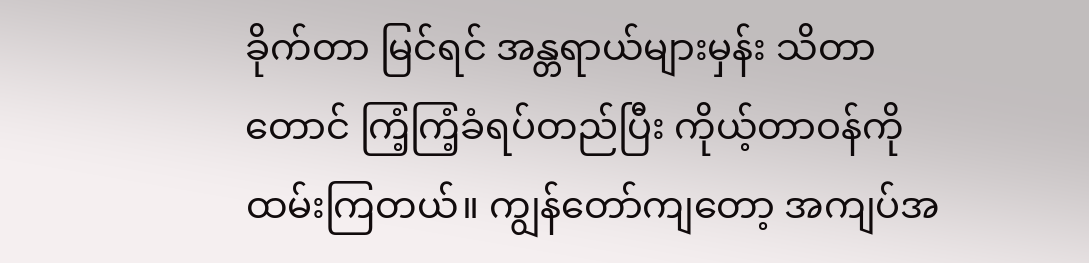ခိုက်တာ မြင်ရင် အန္တရာယ်များမှန်း သိတာတောင် ကြံ့ကြံ့ခံရပ်တည်ပြီး ကိုယ့်တာဝန်ကို ထမ်းကြတယ်။ ကျွန်တော်ကျတော့ အကျပ်အ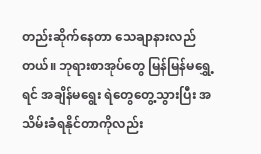တည်းဆိုက်နေတာ သေချာနားလည်တယ်။ ဘုရားစာအုပ်တွေ မြန်မြန်မရွှေ့ရင် အချိန်မရွေး ရဲတွေတွေ့သွားပြီး အသိမ်းခံရနိုင်တာကိုလည်း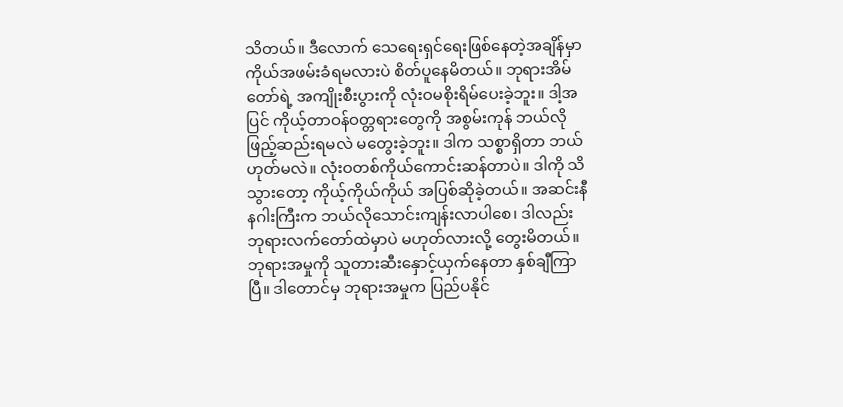သိတယ်။ ဒီလောက် သေရေးရှင်ရေးဖြစ်နေတဲ့အချိန်မှာ ကိုယ်အဖမ်းခံရမလားပဲ စိတ်ပူနေမိတယ်။ ဘုရားအိမ်တော်ရဲ့ အကျိုးစီးပွားကို လုံးဝမစိုးရိမ်ပေးခဲ့ဘူး။ ဒါ့အပြင် ကိုယ့်တာဝန်ဝတ္တရားတွေကို အစွမ်းကုန် ဘယ်လိုဖြည့်ဆည်းရမလဲ မတွေးခဲ့ဘူး။ ဒါက သစ္စာရှိတာ ဘယ်ဟုတ်မလဲ။ လုံးဝတစ်ကိုယ်ကောင်းဆန်တာပဲ။ ဒါကို သိသွားတော့ ကိုယ့်ကိုယ်ကိုယ် အပြစ်ဆိုခဲ့တယ်။ အဆင်းနီ နဂါးကြီးက ဘယ်လိုသောင်းကျန်းလာပါစေ၊ ဒါလည်း ဘုရားလက်တော်ထဲမှာပဲ မဟုတ်လားလို့ တွေးမိတယ်။ ဘုရားအမှုကို သူတားဆီးနှောင့်ယှက်နေတာ နှစ်ချီကြာပြီ။ ဒါတောင်မှ ဘုရားအမှုက ပြည်ပနိုင်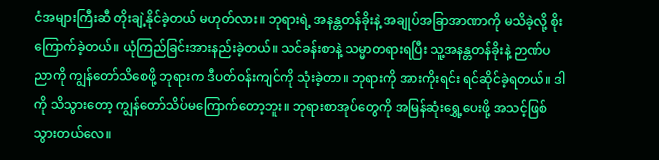ငံအများကြီးဆီ တိုးချဲ့နိုင်ခဲ့တယ် မဟုတ်လား။ ဘုရားရဲ့ အနန္တတန်ခိုးနဲ့ အချုပ်အခြာအာဏာကို မသိခဲ့လို့ စိုးကြောက်ခဲ့တယ်။ ယုံကြည်ခြင်းအားနည်းခဲ့တယ်။ သင်ခန်းစာနဲ့ သမ္မာတရားရပြီး သူ့အနန္တတန်ခိုးနဲ့ ဉာဏ်ပညာကို ကျွန်တော်သိစေဖို့ ဘုရားက ဒီပတ်ဝန်းကျင်ကို သုံးခဲ့တာ။ ဘုရားကို အားကိုးရင်း ရင်ဆိုင်ခဲ့ရတယ်။ ဒါကို သိသွားတော့ ကျွန်တော်သိပ်မကြောက်တော့ဘူး။ ဘုရားစာအုပ်တွေကို အမြန်ဆုံးရွှေ့ပေးဖို့ အသင့်ဖြစ်သွားတယ်လေ။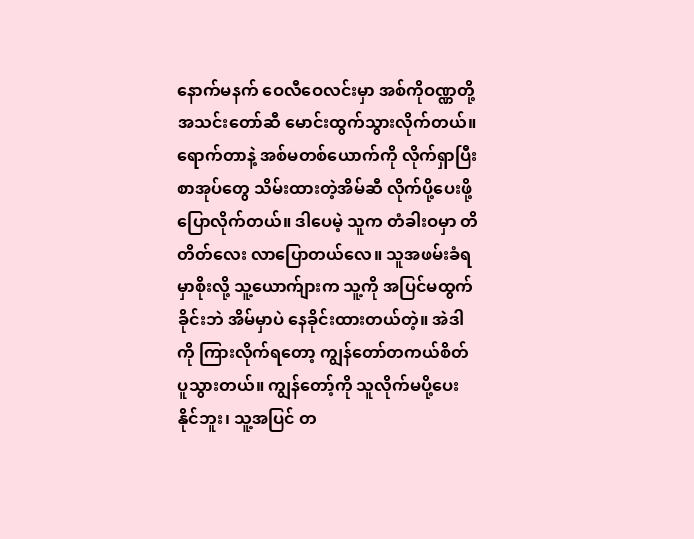နောက်မနက် ဝေလီဝေလင်းမှာ အစ်ကိုဝဏ္ဏတို့အသင်းတော်ဆီ မောင်းထွက်သွားလိုက်တယ်။ ရောက်တာနဲ့ အစ်မတစ်ယောက်ကို လိုက်ရှာပြီး စာအုပ်တွေ သိမ်းထားတဲ့အိမ်ဆီ လိုက်ပို့ပေးဖို့ ပြောလိုက်တယ်။ ဒါပေမဲ့ သူက တံခါးဝမှာ တိတိတ်လေး လာပြောတယ်လေ။ သူအဖမ်းခံရမှာစိုးလို့ သူ့ယောက်ျားက သူ့ကို အပြင်မထွက်ခိုင်းဘဲ အိမ်မှာပဲ နေခိုင်းထားတယ်တဲ့။ အဲဒါကို ကြားလိုက်ရတော့ ကျွန်တော်တကယ်စိတ်ပူသွားတယ်။ ကျွန်တော့်ကို သူလိုက်မပို့ပေးနိုင်ဘူး၊ သူ့အပြင် တ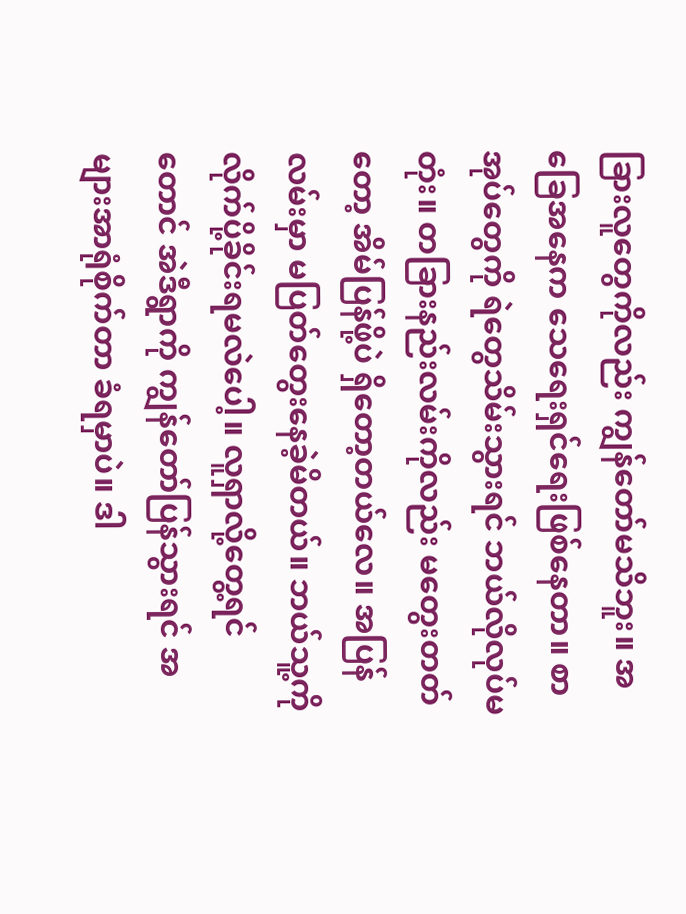ခြားလူတွေကိုလည်း ကျွန်တော်မသိဘူး။ အခြေအနေက သေရေးရှင်ရေးဖြစ်နေတာ။ စာအုပ်တွေကို ရဲတွေသိမ်းသွားရင် ဘယ်လိုလုပ်မတုံး။ တခြားနည်းလမ်းကိုလည်း မတွေးတတ်တော့ အိမ်ပြန်ဖို့ပဲ ရှိတော့တယ်လေ။ အပြန်လမ်းမှာ မပြတ်တွေးနေခဲ့မိတယ်။ ဘယ်သူ့ကို လိုက်ပို့ခိုင်းရမလဲပေါ့။ လူရှာလို့တွေ့ရင်တောင် အဲဒီရွာကို ကျွန်တော်ပြန်သွားရင် အများအာရုံစိုက်တာ ခံရမှာပဲ။ ဒါ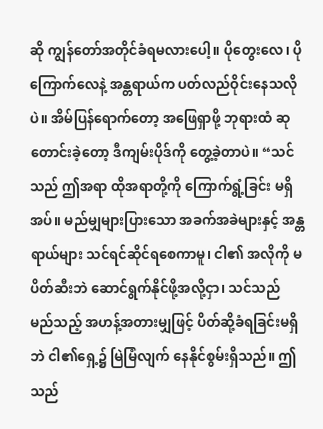ဆို ကျွန်တော်အတိုင်ခံရမလားပေါ့။ ပိုတွေးလေ၊ ပိုကြောက်လေနဲ့ အန္တရာယ်က ပတ်လည်ဝိုင်းနေသလိုပဲ။ အိမ်ပြန်ရောက်တော့ အဖြေရှာဖို့ ဘုရားထံ ဆုတောင်းခဲ့တော့ ဒီကျမ်းပိုဒ်ကို တွေ့ခဲ့တာပဲ။ “သင်သည် ဤအရာ ထိုအရာတို့ကို ကြောက်ရွံ့ခြင်း မရှိအပ်။ မည်မျှများပြားသော အခက်အခဲများနှင့် အန္တရာယ်များ သင်ရင်ဆိုင်ရစေကာမူ၊ ငါ၏ အလိုကို မပိတ်ဆီးဘဲ ဆောင်ရွက်နိုင်ဖို့အလို့ငှာ၊ သင်သည် မည်သည့် အဟန့်အတားမျှဖြင့် ပိတ်ဆို့ခံရခြင်းမရှိဘဲ ငါ၏ရှေ့၌ မြဲမြံလျက် နေနိုင်စွမ်းရှိသည်။ ဤသည်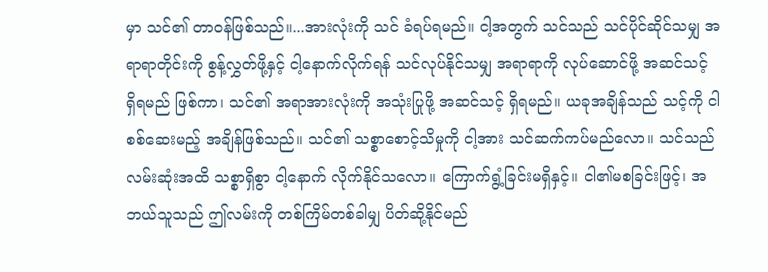မှာ သင်၏ တာဝန်ဖြစ်သည်။...အားလုံးကို သင် ခံရပ်ရမည်။ ငါ့အတွက် သင်သည် သင်ပိုင်ဆိုင်သမျှ အရာရာတိုင်းကို စွန့်လွှတ်ဖို့နှင့် ငါ့နောက်လိုက်ရန် သင်လုပ်နိုင်သမျှ အရာရာကို လုပ်ဆောင်ဖို့ အဆင်သင့် ရှိရမည် ဖြစ်ကာ၊ သင်၏ အရာအားလုံးကို အသုံးပြုဖို့ အဆင်သင့် ရှိရမည်။ ယခုအချိန်သည် သင့်ကို ငါစစ်ဆေးမည့် အချိန်ဖြစ်သည်။ သင်၏ သစ္စာစောင့်သိမှုကို ငါ့အား သင်ဆက်ကပ်မည်လော။ သင်သည် လမ်းဆုံးအထိ သစ္စာရှိစွာ ငါ့နောက် လိုက်နိုင်သလော။ ကြောက်ရွံ့ခြင်းမရှိနှင့်။ ငါ၏မစခြင်းဖြင့်၊ အဘယ်သူသည် ဤလမ်းကို တစ်ကြိမ်တစ်ခါမျှ ပိတ်ဆို့နိုင်မည်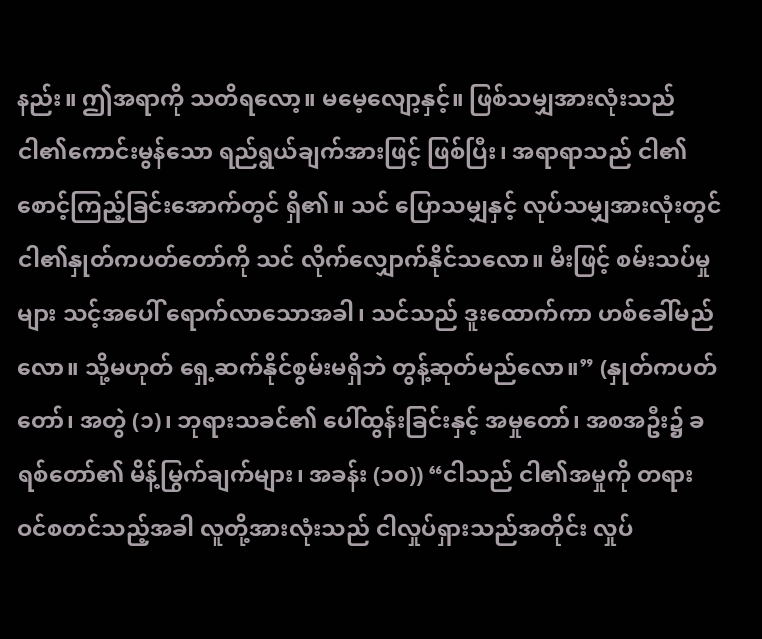နည်း။ ဤအရာကို သတိရလော့။ မမေ့လျော့နှင့်။ ဖြစ်သမျှအားလုံးသည် ငါ၏ကောင်းမွန်သော ရည်ရွယ်ချက်အားဖြင့် ဖြစ်ပြီး၊ အရာရာသည် ငါ၏ စောင့်ကြည့်ခြင်းအောက်တွင် ရှိ၏။ သင် ပြောသမျှနှင့် လုပ်သမျှအားလုံးတွင် ငါ၏နှုတ်ကပတ်တော်ကို သင် လိုက်လျှောက်နိုင်သလော။ မီးဖြင့် စမ်းသပ်မှုများ သင့်အပေါ် ရောက်လာသောအခါ၊ သင်သည် ဒူးထောက်ကာ ဟစ်ခေါ်မည်လော။ သို့မဟုတ် ရှေ့ဆက်နိုင်စွမ်းမရှိဘဲ တွန့်ဆုတ်မည်လော။” (နှုတ်ကပတ်တော်၊ အတွဲ (၁)၊ ဘုရားသခင်၏ ပေါ်ထွန်းခြင်းနှင့် အမှုတော်၊ အစအဦး၌ ခရစ်တော်၏ မိန့်မြွက်ချက်များ၊ အခန်း (၁၀)) “ငါသည် ငါ၏အမှုကို တရားဝင်စတင်သည့်အခါ လူတို့အားလုံးသည် ငါလှုပ်ရှားသည်အတိုင်း လှုပ်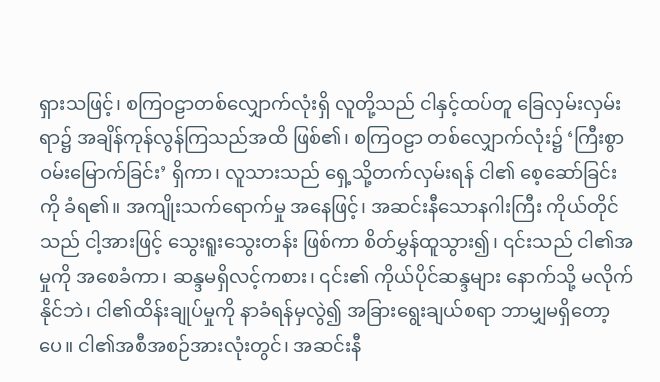ရှားသဖြင့်၊ စကြဝဠာတစ်လျှောက်လုံးရှိ လူတို့သည် ငါနှင့်ထပ်တူ ခြေလှမ်းလှမ်းရာ၌ အချိန်ကုန်လွန်ကြသည်အထိ ဖြစ်၏၊ စကြဝဠာ တစ်လျှောက်လုံး၌ ‘ကြီးစွာဝမ်းမြောက်ခြင်း’ ရှိကာ၊ လူသားသည် ရှေ့သို့တက်လှမ်းရန် ငါ၏ စေ့ဆော်ခြင်းကို ခံရ၏။ အကျိုးသက်ရောက်မှု အနေဖြင့်၊ အဆင်းနီသောနဂါးကြီး ကိုယ်တိုင်သည် ငါ့အားဖြင့် သွေးရူးသွေးတန်း ဖြစ်ကာ စိတ်မွှန်ထူသွား၍၊ ၎င်းသည် ငါ၏အမှုကို အစေခံကာ၊ ဆန္ဒမရှိလင့်ကစား၊ ၎င်း၏ ကိုယ်ပိုင်ဆန္ဒများ နောက်သို့ မလိုက်နိုင်ဘဲ၊ ငါ၏ထိန်းချုပ်မှုကို နာခံရန်မှလွဲ၍ အခြားရွေးချယ်စရာ ဘာမျှမရှိတော့ပေ။ ငါ၏အစီအစဉ်အားလုံးတွင်၊ အဆင်းနီ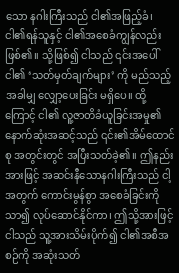သော နဂါးကြီးသည် ငါ၏အဖြည့်ခံ၊ ငါ၏ရန်သူနှင့် ငါ၏အစေခံကျွန်လည်း ဖြစ်၏။ သို့ဖြစ်၍ ငါသည် ၎င်းအပေါ် ငါ၏ ‘သတ်မှတ်ချက်များ’ ကို မည်သည့်အခါမျှ လျှော့ပေးခြင်း မရှိပေ။ ထို့ကြောင့် ငါ၏ လူ့ဇာတိခံယူခြင်းအမှု၏ နောက်ဆုံးအဆင့်သည် ၎င်း၏အိမ်ထောင်စု အတွင်းတွင် အပြီးသတ်ခဲ့၏။ ဤနည်းအားဖြင့် အဆင်းနီသောနဂါးကြီးသည် ငါ့အတွက် ကောင်းမွန်စွာ အစေခံခြင်းကို သာ၍ လုပ်ဆောင်နိုင်ကာ၊ ဤသို့အားဖြင့် ငါသည် သူ့အားသိမ်းပိုက်၍ ငါ၏အစီအစဉ်ကို အဆုံးသတ်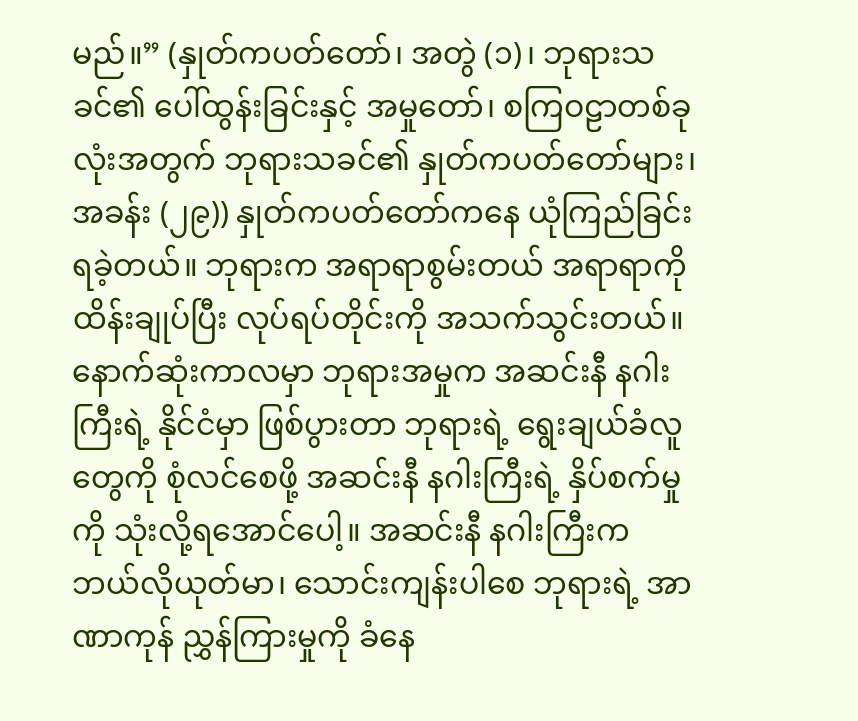မည်။” (နှုတ်ကပတ်တော်၊ အတွဲ (၁)၊ ဘုရားသခင်၏ ပေါ်ထွန်းခြင်းနှင့် အမှုတော်၊ စကြဝဠာတစ်ခုလုံးအတွက် ဘုရားသခင်၏ နှုတ်ကပတ်တော်များ၊ အခန်း (၂၉)) နှုတ်ကပတ်တော်ကနေ ယုံကြည်ခြင်းရခဲ့တယ်။ ဘုရားက အရာရာစွမ်းတယ် အရာရာကို ထိန်းချုပ်ပြီး လုပ်ရပ်တိုင်းကို အသက်သွင်းတယ်။ နောက်ဆုံးကာလမှာ ဘုရားအမှုက အဆင်းနီ နဂါးကြီးရဲ့ နိုင်ငံမှာ ဖြစ်ပွားတာ ဘုရားရဲ့ ရွေးချယ်ခံလူတွေကို စုံလင်စေဖို့ အဆင်းနီ နဂါးကြီးရဲ့ နှိပ်စက်မှုကို သုံးလို့ရအောင်ပေါ့။ အဆင်းနီ နဂါးကြီးက ဘယ်လိုယုတ်မာ၊ သောင်းကျန်းပါစေ ဘုရားရဲ့ အာဏာကုန် ညွှန်ကြားမှုကို ခံနေ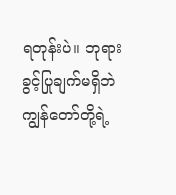ရတုန်းပဲ။ ဘုရားခွင့်ပြုချက်မရှိဘဲ ကျွန်တော်တို့ရဲ့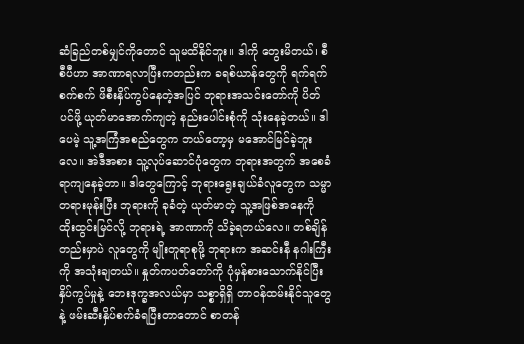ဆံခြည်တစ်မျှင်ကိုတောင် သူမထိနိုင်ဘူး။ ဒါကို တွေးမိတယ်၊ စီစီပီဟာ အာဏာရလာပြီးကတည်းက ခရစ်ယာန်တွေကို ရက်ရက်စက်စက် ဖိစီးနှိပ်ကွပ်နေတဲ့အပြင် ဘုရားအသင်းတော်ကို ပိတ်ပင်ဖို့ ယုတ်မာအောက်ကျတဲ့ နည်းပေါင်းစုံကို သုံးနေခဲ့တယ်။ ဒါပေမဲ့ သူ့အကြံအစည်တွေက ဘယ်တော့မှ မအောင်မြင်ခဲ့ဘူးလေ။ အဲဒီအစား သူ့လုပ်ဆောင်ပုံတွေက ဘုရားအတွက် အစေခံရာကျနေခဲ့တာ။ ဒါတွေကြောင့် ဘုရားရွေးချယ်ခံလူတွေက သမ္မာတရားမုန်းပြီး ဘုရားကို ခုခံတဲ့ ယုတ်မာတဲ့ သူ့အဖြစ်အနေကို ထိုးထွင်းမြင်လို့ ဘုရားရဲ့ အာဏာကို သိခဲ့ရတယ်လေ။ တစ်ချိန်တည်းမှာပဲ လူတွေကို မျိုးတူရာစုဖို့ ဘုရားက အဆင်းနီ နဂါးကြီးကို အသုံးချတယ်။ နှုတ်ကပတ်တော်ကို ပုံမှန်စားသောက်နိုင်ပြီး နှိပ်ကွပ်မှုနဲ့ ဘေးဒုက္ခအလယ်မှာ သစ္စာရှိရှိ တာဝန်ထမ်းနိုင်သူတွေနဲ့ ဖမ်းဆီးနှိပ်စက်ခံရပြီးတာတောင် စာတန်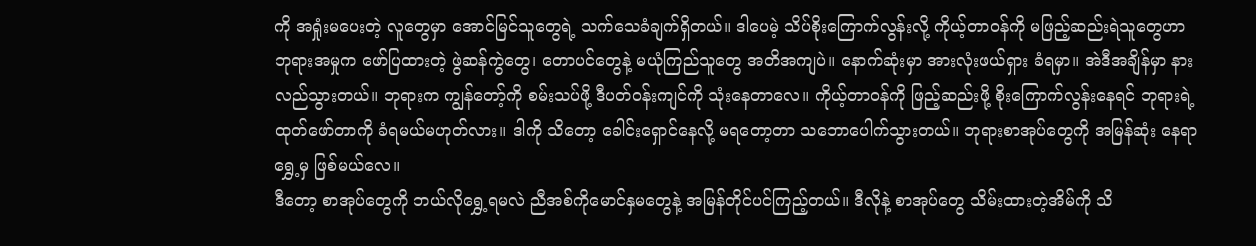ကို အရှုံးမပေးတဲ့ လူတွေမှာ အောင်မြင်သူတွေရဲ့ သက်သေခံချက်ရှိတယ်။ ဒါပေမဲ့ သိပ်စိုးကြောက်လွန်းလို့ ကိုယ့်တာဝန်ကို မဖြည့်ဆည်းရဲသူတွေဟာ ဘုရားအမှုက ဖော်ပြထားတဲ့ ဖွဲဆန်ကွဲတွေ၊ တောပင်တွေနဲ့ မယုံကြည်သူတွေ အတိအကျပဲ။ နောက်ဆုံးမှာ အားလုံးဖယ်ရှား ခံရမှာ။ အဲဒီအချိန်မှာ နားလည်သွားတယ်။ ဘုရားက ကျွန်တော့်ကို စမ်းသပ်ဖို့ ဒီပတ်ဝန်းကျင်ကို သုံးနေတာလေ။ ကိုယ့်တာဝန်ကို ဖြည့်ဆည်းဖို့ စိုးကြောက်လွန်းနေရင် ဘုရားရဲ့ထုတ်ဖော်တာကို ခံရမယ်မဟုတ်လား။ ဒါကို သိတော့ ခေါင်းရှောင်နေလို့ မရတော့တာ သဘောပေါက်သွားတယ်။ ဘုရားစာအုပ်တွေကို အမြန်ဆုံး နေရာရွှေ့မှ ဖြစ်မယ်လေ။
ဒီတော့ စာအုပ်တွေကို ဘယ်လိုရွှေ့ရမလဲ ညီအစ်ကိုမောင်နှမတွေနဲ့ အမြန်တိုင်ပင်ကြည့်တယ်။ ဒီလိုနဲ့ စာအုပ်တွေ သိမ်းထားတဲ့အိမ်ကို သိ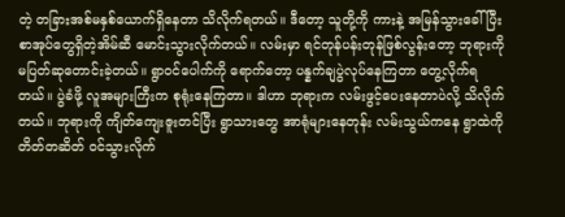တဲ့ တခြားအစ်မနှစ်ယောက်ရှိနေတာ သိလိုက်ရတယ်။ ဒီတော့ သူတို့ကို ကားနဲ့ အမြန်သွားခေါ်ပြီး စာအုပ်တွေရှိတဲ့အိမ်ဆီ မောင်းသွားလိုက်တယ်။ လမ်းမှာ ရင်တုန်ပန်းတုန်ဖြစ်လွန်းတော့ ဘုရားကို မပြတ်ဆုတောင်းခဲ့တယ်။ ရွာဝင်ပေါက်ကို ရောက်တော့ ပန္နက်ချပွဲလုပ်နေကြတာ တွေ့လိုက်ရတယ်။ ပွဲခံဖို့ လူအများကြီးက စုရုံးနေကြတာ။ ဒါဟာ ဘုရားက လမ်းဖွင့်ပေးနေတာပဲလို့ သိလိုက်တယ်။ ဘုရားကို ကျိတ်ကျေးဇူးတင်ပြီး ရွာသားတွေ အာရုံများနေတုန်း လမ်းသွယ်ကနေ ရွာထဲကို တိတ်တဆိတ် ဝင်သွားလိုက်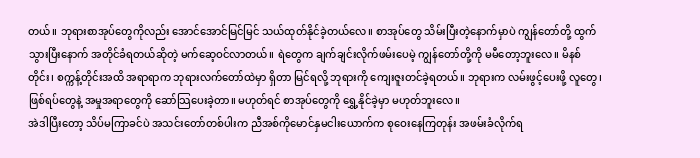တယ်။ ဘုရားစာအုပ်တွေကိုလည်း အောင်အောင်မြင်မြင် သယ်ထုတ်နိုင်ခဲ့တယ်လေ။ စာအုပ်တွေ သိမ်းပြီးတဲ့နောက်မှာပဲ ကျွန်တော်တို့ ထွက်သွားပြီးနောက် အတိုင်ခံရတယ်ဆိုတဲ့ မက်ဆေ့ဝင်လာတယ်။ ရဲတွေက ချက်ချင်းလိုက်ဖမ်းပေမဲ့ ကျွန်တော်တို့ကို မမီတော့ဘူးလေ။ မိနစ်တိုင်း၊ စက္ကန့်တိုင်းအထိ အရာရာက ဘုရားလက်တော်ထဲမှာ ရှိတာ မြင်ရလို့ ဘုရားကို ကျေးဇူးတင်ခဲ့ရတယ်။ ဘုရားက လမ်းဖွင့်ပေးဖို့ လူတွေ၊ ဖြစ်ရပ်တွေနဲ့ အမှုအရာတွေကို ဆော်သြပေးခဲ့တာ။ မဟုတ်ရင် စာအုပ်တွေကို ရွှေ့နိုင်ခဲ့မှာ မဟုတ်ဘူးလေ။
အဲဒါပြီးတော့ သိပ်မကြာခင်ပဲ အသင်းတော်တစ်ပါးက ညီအစ်ကိုမောင်နှမငါးယောက်က စုဝေးနေကြတုန်း အဖမ်းခံလိုက်ရ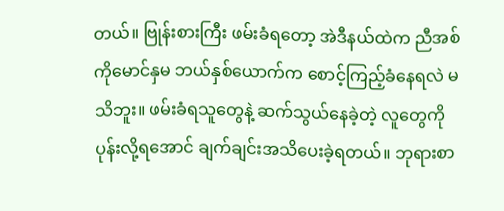တယ်။ ဗြုန်းစားကြီး ဖမ်းခံရတော့ အဲဒီနယ်ထဲက ညီအစ်ကိုမောင်နှမ ဘယ်နှစ်ယောက်က စောင့်ကြည့်ခံနေရလဲ မသိဘူး။ ဖမ်းခံရသူတွေနဲ့ ဆက်သွယ်နေခဲ့တဲ့ လူတွေကို ပုန်းလို့ရအောင် ချက်ချင်းအသိပေးခဲ့ရတယ်။ ဘုရားစာ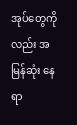အုပ်တွေကိုလည်း အမြန်ဆုံး နေရာ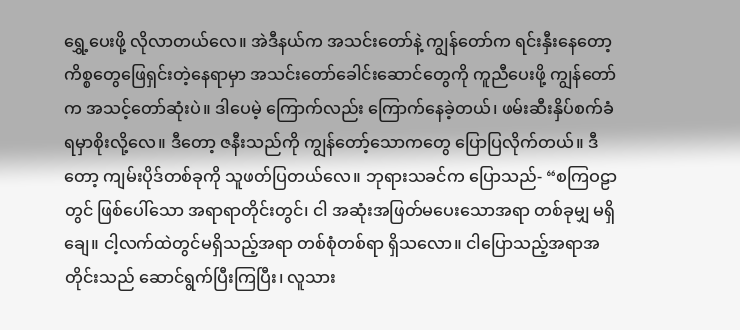ရွှေ့ပေးဖို့ လိုလာတယ်လေ။ အဲဒီနယ်က အသင်းတော်နဲ့ ကျွန်တော်က ရင်းနှီးနေတော့ ကိစ္စတွေဖြေရှင်းတဲ့နေရာမှာ အသင်းတော်ခေါင်းဆောင်တွေကို ကူညီပေးဖို့ ကျွန်တော်က အသင့်တော်ဆုံးပဲ။ ဒါပေမဲ့ ကြောက်လည်း ကြောက်နေခဲ့တယ်၊ ဖမ်းဆီးနှိပ်စက်ခံရမှာစိုးလို့လေ။ ဒီတော့ ဇနီးသည်ကို ကျွန်တော့်သောကတွေ ပြောပြလိုက်တယ်။ ဒီတော့ ကျမ်းပိုဒ်တစ်ခုကို သူဖတ်ပြတယ်လေ။ ဘုရားသခင်က ပြောသည်- “စကြဝဠာတွင် ဖြစ်ပေါ်သော အရာရာတိုင်းတွင်၊ ငါ အဆုံးအဖြတ်မပေးသောအရာ တစ်ခုမျှ မရှိချေ။ ငါ့လက်ထဲတွင်မရှိသည့်အရာ တစ်စုံတစ်ရာ ရှိသလော။ ငါပြောသည့်အရာအတိုင်းသည် ဆောင်ရွက်ပြီးကြပြီး၊ လူသား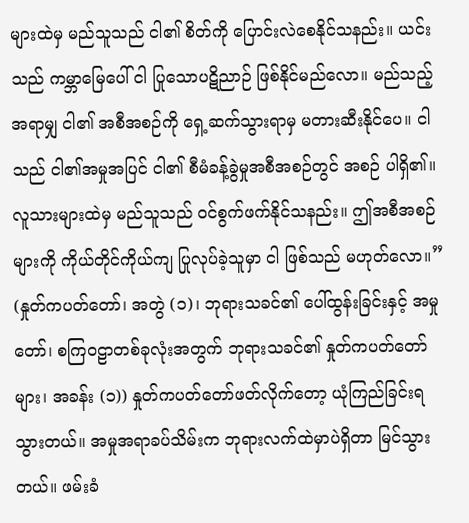များထဲမှ မည်သူသည် ငါ၏ စိတ်ကို ပြောင်းလဲစေနိုင်သနည်း။ ယင်းသည် ကမ္ဘာမြေပေါ် ငါ ပြုသောပဋိညာဉ် ဖြစ်နိုင်မည်လော။ မည်သည့်အရာမျှ ငါ၏ အစီအစဉ်ကို ရှေ့ဆက်သွားရာမှ မတားဆီးနိုင်ပေ။ ငါသည် ငါ၏အမှုအပြင် ငါ၏ စီမံခန့်ခွဲမှုအစီအစဉ်တွင် အစဉ် ပါရှိ၏။ လူသားများထဲမှ မည်သူသည် ဝင်စွက်ဖက်နိုင်သနည်း။ ဤအစီအစဉ်များကို ကိုယ်တိုင်ကိုယ်ကျ ပြုလုပ်ခဲ့သူမှာ ငါ ဖြစ်သည် မဟုတ်လော။” (နှုတ်ကပတ်တော်၊ အတွဲ (၁)၊ ဘုရားသခင်၏ ပေါ်ထွန်းခြင်းနှင့် အမှုတော်၊ စကြဝဠာတစ်ခုလုံးအတွက် ဘုရားသခင်၏ နှုတ်ကပတ်တော်များ၊ အခန်း (၁)) နှုတ်ကပတ်တော်ဖတ်လိုက်တော့ ယုံကြည်ခြင်းရသွားတယ်။ အမှုအရာခပ်သိမ်းက ဘုရားလက်ထဲမှာပဲရှိတာ မြင်သွားတယ်။ ဖမ်းခံ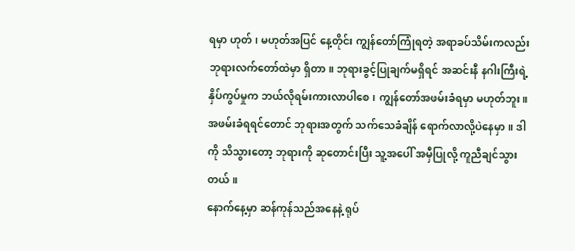ရမှာ ဟုတ်၊ မဟုတ်အပြင် နေ့တိုင်း ကျွန်တော်ကြုံရတဲ့ အရာခပ်သိမ်းကလည်း ဘုရားလက်တော်ထဲမှာ ရှိတာ။ ဘုရားခွင့်ပြုချက်မရှိရင် အဆင်းနီ နဂါးကြီးရဲ့ နှိပ်ကွပ်မှုက ဘယ်လိုရမ်းကားလာပါစေ၊ ကျွန်တော်အဖမ်းခံရမှာ မဟုတ်ဘူး။ အဖမ်းခံရရင်တောင် ဘုရားအတွက် သက်သေခံချိန် ရောက်လာလို့ပဲနေမှာ။ ဒါကို သိသွားတော့ ဘုရားကို ဆုတောင်းပြီး သူ့အပေါ် အမှီပြုလို့ ကူညီချင်သွားတယ်။
နောက်နေ့မှာ ဆန်ကုန်သည်အနေနဲ့ ရုပ်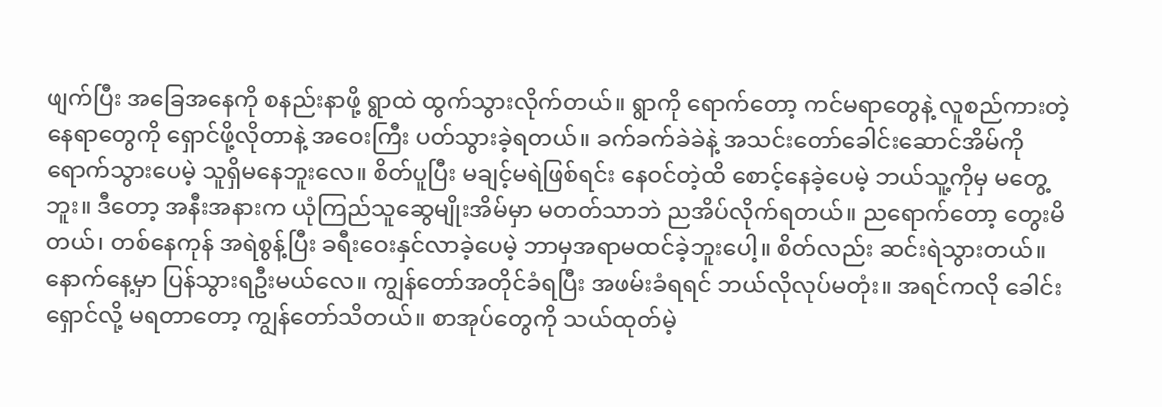ဖျက်ပြီး အခြေအနေကို စနည်းနာဖို့ ရွာထဲ ထွက်သွားလိုက်တယ်။ ရွာကို ရောက်တော့ ကင်မရာတွေနဲ့ လူစည်ကားတဲ့ နေရာတွေကို ရှောင်ဖို့လိုတာနဲ့ အဝေးကြီး ပတ်သွားခဲ့ရတယ်။ ခက်ခက်ခဲခဲနဲ့ အသင်းတော်ခေါင်းဆောင်အိမ်ကို ရောက်သွားပေမဲ့ သူရှိမနေဘူးလေ။ စိတ်ပူပြီး မချင့်မရဲဖြစ်ရင်း နေဝင်တဲ့ထိ စောင့်နေခဲ့ပေမဲ့ ဘယ်သူ့ကိုမှ မတွေ့ဘူး။ ဒီတော့ အနီးအနားက ယုံကြည်သူဆွေမျိုးအိမ်မှာ မတတ်သာဘဲ ညအိပ်လိုက်ရတယ်။ ညရောက်တော့ တွေးမိတယ်၊ တစ်နေကုန် အရဲစွန့်ပြီး ခရီးဝေးနှင်လာခဲ့ပေမဲ့ ဘာမှအရာမထင်ခဲ့ဘူးပေါ့။ စိတ်လည်း ဆင်းရဲသွားတယ်။ နောက်နေ့မှာ ပြန်သွားရဦးမယ်လေ။ ကျွန်တော်အတိုင်ခံရပြီး အဖမ်းခံရရင် ဘယ်လိုလုပ်မတုံး။ အရင်ကလို ခေါင်းရှောင်လို့ မရတာတော့ ကျွန်တော်သိတယ်။ စာအုပ်တွေကို သယ်ထုတ်မဲ့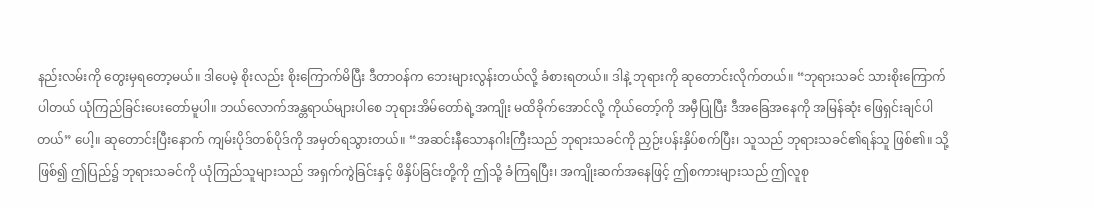နည်းလမ်းကို တွေးမှရတော့မယ်။ ဒါပေမဲ့ စိုးလည်း စိုးကြောက်မိပြီး ဒီတာဝန်က ဘေးများလွန်းတယ်လို့ ခံစားရတယ်။ ဒါနဲ့ ဘုရားကို ဆုတောင်းလိုက်တယ်။ “ဘုရားသခင် သားစိုးကြောက်ပါတယ် ယုံကြည်ခြင်းပေးတော်မူပါ။ ဘယ်လောက်အန္တရာယ်များပါစေ ဘုရားအိမ်တော်ရဲ့အကျိုး မထိခိုက်အောင်လို့ ကိုယ်တော့်ကို အမှီပြုပြီး ဒီအခြေအနေကို အမြန်ဆုံး ဖြေရှင်းချင်ပါတယ်” ပေါ့။ ဆုတောင်းပြီးနောက် ကျမ်းပိုဒ်တစ်ပိုဒ်ကို အမှတ်ရသွားတယ်။ “အဆင်းနီသောနဂါးကြီးသည် ဘုရားသခင်ကို ညှဉ်းပန်းနှိပ်စက်ပြီး၊ သူသည် ဘုရားသခင်၏ရန်သူ ဖြစ်၏။ သို့ဖြစ်၍ ဤပြည်၌ ဘုရားသခင်ကို ယုံကြည်သူများသည် အရှက်ကွဲခြင်းနှင့် ဖိနှိပ်ခြင်းတို့ကို ဤသို့ ခံကြရပြီး၊ အကျိုးဆက်အနေဖြင့် ဤစကားများသည် ဤလူစု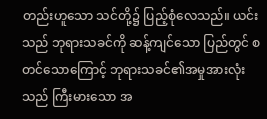တည်းဟူသော သင်တို့၌ ပြည့်စုံလေသည်။ ယင်းသည် ဘုရားသခင်ကို ဆန့်ကျင်သော ပြည်တွင် စတင်သောကြောင့် ဘုရားသခင်၏အမှုအားလုံးသည် ကြီးမားသော အ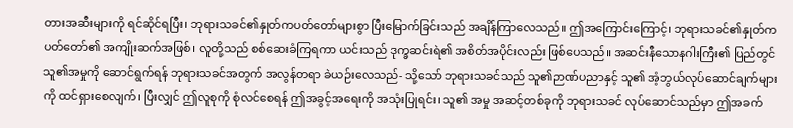တားအဆီးများကို ရင်ဆိုင်ရပြီး၊ ဘုရားသခင်၏နှုတ်ကပတ်တော်များစွာ ပြီးမြောက်ခြင်းသည် အချိန်ကြာလေသည်။ ဤအကြောင်းကြောင့်၊ ဘုရားသခင်၏နှုတ်ကပတ်တော်၏ အကျိုးဆက်အဖြစ်၊ လူတို့သည် စစ်ဆေးခံကြရကာ ယင်းသည် ဒုက္ခဆင်းရဲ၏ အစိတ်အပိုင်းလည်း ဖြစ်ပေသည်။ အဆင်းနီသောနဂါးကြီး၏ ပြည်တွင် သူ၏အမှုကို ဆောင်ရွက်ရန် ဘုရားသခင်အတွက် အလွန်တရာ ခဲယဉ်းလေသည်- သို့သော် ဘုရားသခင်သည် သူ၏ဉာဏ်ပညာနှင့် သူ၏ အံ့ဘွယ်လုပ်ဆောင်ချက်များကို ထင်ရှားစေလျက်၊ ပြီးလျှင် ဤလူစုကို စုံလင်စေရန် ဤအခွင့်အရေးကို အသုံးပြုရင်း၊ သူ၏ အမှု အဆင့်တစ်ခုကို ဘုရားသခင် လုပ်ဆောင်သည်မှာ ဤအခက်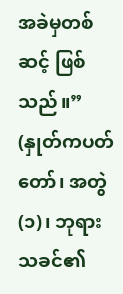အခဲမှတစ်ဆင့် ဖြစ်သည်။” (နှုတ်ကပတ်တော်၊ အတွဲ (၁)၊ ဘုရားသခင်၏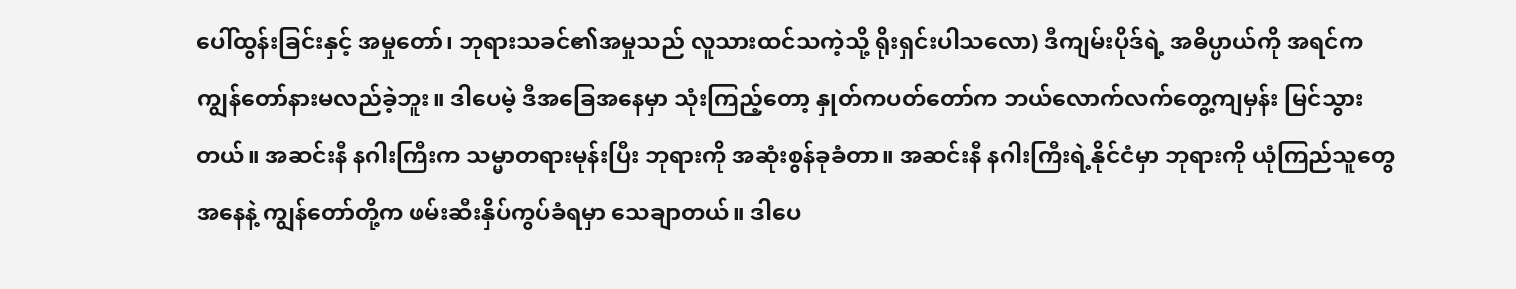ပေါ်ထွန်းခြင်းနှင့် အမှုတော်၊ ဘုရားသခင်၏အမှုသည် လူသားထင်သကဲ့သို့ ရိုးရှင်းပါသလော) ဒီကျမ်းပိုဒ်ရဲ့ အဓိပ္ပာယ်ကို အရင်က ကျွန်တော်နားမလည်ခဲ့ဘူး။ ဒါပေမဲ့ ဒီအခြေအနေမှာ သုံးကြည့်တော့ နှုတ်ကပတ်တော်က ဘယ်လောက်လက်တွေ့ကျမှန်း မြင်သွားတယ်။ အဆင်းနီ နဂါးကြီးက သမ္မာတရားမုန်းပြီး ဘုရားကို အဆုံးစွန်ခုခံတာ။ အဆင်းနီ နဂါးကြီးရဲ့နိုင်ငံမှာ ဘုရားကို ယုံကြည်သူတွေအနေနဲ့ ကျွန်တော်တို့က ဖမ်းဆီးနှိပ်ကွပ်ခံရမှာ သေချာတယ်။ ဒါပေ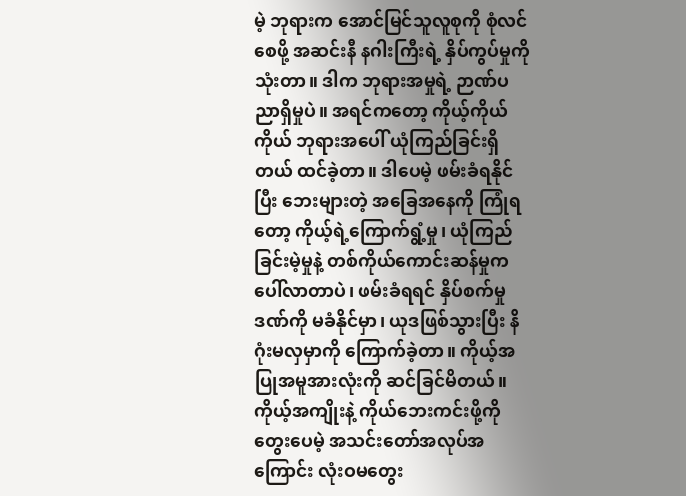မဲ့ ဘုရားက အောင်မြင်သူလူစုကို စုံလင်စေဖို့ အဆင်းနီ နဂါးကြီးရဲ့ နှိပ်ကွပ်မှုကို သုံးတာ။ ဒါက ဘုရားအမှုရဲ့ ဉာဏ်ပညာရှိမှုပဲ။ အရင်ကတော့ ကိုယ့်ကိုယ်ကိုယ် ဘုရားအပေါ် ယုံကြည်ခြင်းရှိတယ် ထင်ခဲ့တာ။ ဒါပေမဲ့ ဖမ်းခံရနိုင်ပြီး ဘေးများတဲ့ အခြေအနေကို ကြုံရတော့ ကိုယ့်ရဲ့ကြောက်ရွံ့မှု၊ ယုံကြည်ခြင်းမဲ့မှုနဲ့ တစ်ကိုယ်ကောင်းဆန်မှုက ပေါ်လာတာပဲ၊ ဖမ်းခံရရင် နှိပ်စက်မှုဒဏ်ကို မခံနိုင်မှာ၊ ယုဒဖြစ်သွားပြီး နိဂုံးမလှမှာကို ကြောက်ခဲ့တာ။ ကိုယ့်အပြုအမူအားလုံးကို ဆင်ခြင်မိတယ်။ ကိုယ့်အကျိုးနဲ့ ကိုယ်ဘေးကင်းဖို့ကို တွေးပေမဲ့ အသင်းတော်အလုပ်အကြောင်း လုံးဝမတွေး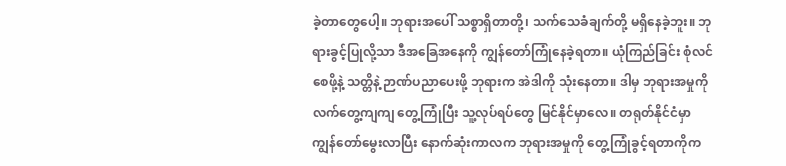ခဲ့တာတွေပေါ့။ ဘုရားအပေါ် သစ္စာရှိတာတို့၊ သက်သေခံချက်တို့ မရှိနေခဲ့ဘူး။ ဘုရားခွင့်ပြုလို့သာ ဒီအခြေအနေကို ကျွန်တော်ကြုံနေခဲ့ရတာ။ ယုံကြည်ခြင်း စုံလင်စေဖို့နဲ့ သတ္တိနဲ့ ဉာဏ်ပညာပေးဖို့ ဘုရားက အဲဒါကို သုံးနေတာ။ ဒါမှ ဘုရားအမှုကို လက်တွေ့ကျကျ တွေ့ကြုံပြီး သူ့လုပ်ရပ်တွေ မြင်နိုင်မှာလေ။ တရုတ်နိုင်ငံမှာ ကျွန်တော်မွေးလာပြီး နောက်ဆုံးကာလက ဘုရားအမှုကို တွေ့ကြုံခွင့်ရတာကိုက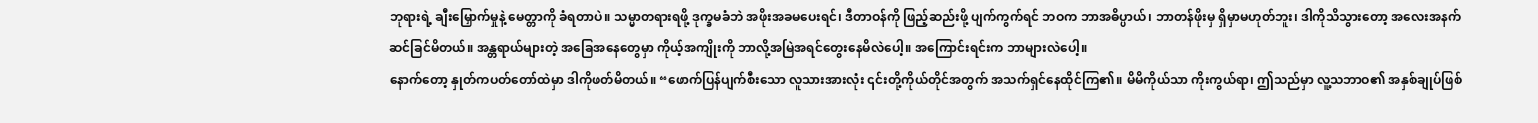ဘုရားရဲ့ ချီးမြှောက်မှုနဲ့ မေတ္တာကို ခံရတာပဲ။ သမ္မာတရားရဖို့ ဒုက္ခမခံဘဲ အဖိုးအခမပေးရင်၊ ဒီတာဝန်ကို ဖြည့်ဆည်းဖို့ ပျက်ကွက်ရင် ဘဝက ဘာအဓိပ္ပာယ်၊ ဘာတန်ဖိုးမှ ရှိမှာမဟုတ်ဘူး၊ ဒါကိုသိသွားတော့ အလေးအနက် ဆင်ခြင်မိတယ်။ အန္တရာယ်များတဲ့ အခြေအနေတွေမှာ ကိုယ့်အကျိုးကို ဘာလို့အမြဲအရင်တွေးနေမိလဲပေါ့။ အကြောင်းရင်းက ဘာများလဲပေါ့။
နောက်တော့ နှုတ်ကပတ်တော်ထဲမှာ ဒါကိုဖတ်မိတယ်။ “ဖောက်ပြန်ပျက်စီးသော လူသားအားလုံး ၎င်းတို့ကိုယ်တိုင်အတွက် အသက်ရှင်နေထိုင်ကြ၏။ မိမိကိုယ်သာ ကိုးကွယ်ရာ၊ ဤသည်မှာ လူ့သဘာဝ၏ အနှစ်ချုပ်ဖြစ်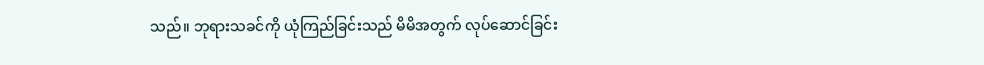သည်။ ဘုရားသခင်ကို ယုံကြည်ခြင်းသည် မိမိအတွက် လုပ်ဆောင်ခြင်း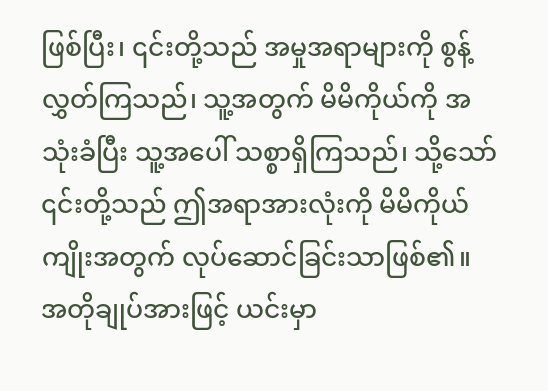ဖြစ်ပြီး၊ ၎င်းတို့သည် အမှုအရာများကို စွန့်လွှတ်ကြသည်၊ သူ့အတွက် မိမိကိုယ်ကို အသုံးခံပြီး သူ့အပေါ် သစ္စာရှိကြသည်၊ သို့သော် ၎င်းတို့သည် ဤအရာအားလုံးကို မိမိကိုယ်ကျိုးအတွက် လုပ်ဆောင်ခြင်းသာဖြစ်၏။ အတိုချုပ်အားဖြင့် ယင်းမှာ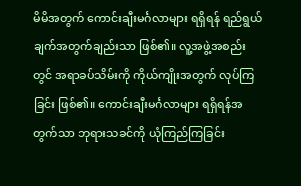မိမိအတွက် ကောင်းချီးမင်္ဂလာများ ရရှိရန် ရည်ရွယ်ချက်အတွက်ချည်းသာ ဖြစ်၏။ လူ့အဖွဲ့အစည်းတွင် အရာခပ်သိမ်းကို ကိုယ်ကျိုးအတွက် လုပ်ကြခြင်း ဖြစ်၏။ ကောင်းချီးမင်္ဂလာများ ရရှိရန်အတွက်သာ ဘုရားသခင်ကို ယုံကြည်ကြခြင်း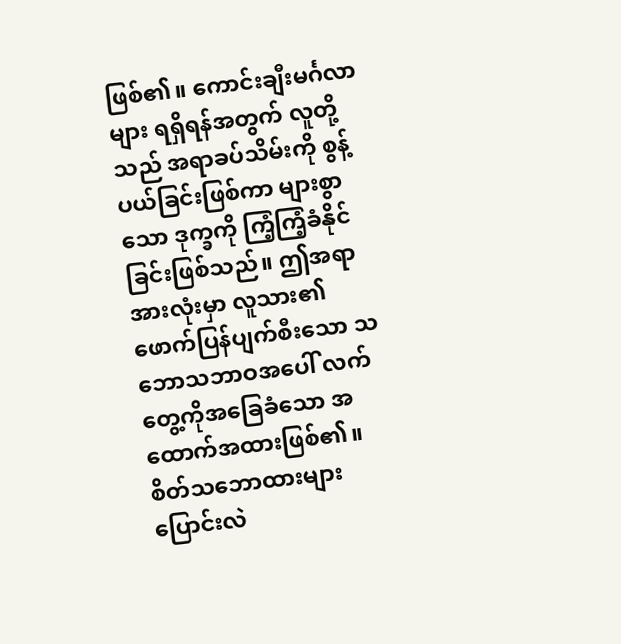ဖြစ်၏။ ကောင်းချီးမင်္ဂလာများ ရရှိရန်အတွက် လူတို့သည် အရာခပ်သိမ်းကို စွန့်ပယ်ခြင်းဖြစ်ကာ များစွာသော ဒုက္ခကို ကြံ့ကြံ့ခံနိုင်ခြင်းဖြစ်သည်။ ဤအရာအားလုံးမှာ လူသား၏ ဖောက်ပြန်ပျက်စီးသော သဘောသဘာဝအပေါ် လက်တွေ့ကိုအခြေခံသော အထောက်အထားဖြစ်၏။ စိတ်သဘောထားများ ပြောင်းလဲ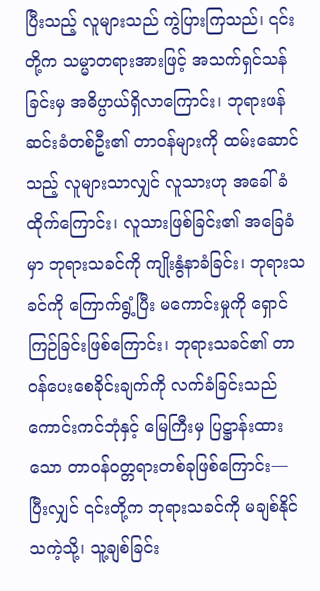ပြီးသည့် လူများသည် ကွဲပြားကြသည်၊ ၎င်းတို့က သမ္မာတရားအားဖြင့် အသက်ရှင်သန်ခြင်းမှ အဓိပ္ပာယ်ရှိလာကြောင်း၊ ဘုရားဖန်ဆင်းခံတစ်ဦး၏ တာဝန်များကို ထမ်းဆောင်သည့် လူများသာလျှင် လူသားဟု အခေါ်ခံထိုက်ကြောင်း၊ လူသားဖြစ်ခြင်း၏ အခြေခံမှာ ဘုရားသခင်ကို ကျိုးနွံနာခံခြင်း၊ ဘုရားသခင်ကို ကြောက်ရွံ့ပြီး မကောင်းမှုကို ရှောင်ကြဉ်ခြင်းဖြစ်ကြောင်း၊ ဘုရားသခင်၏ တာဝန်ပေးစေခိုင်းချက်ကို လက်ခံခြင်းသည် ကောင်းကင်ဘုံနှင့် မြေကြီးမှ ပြဋ္ဌာန်းထားသော တာဝန်ဝတ္တရားတစ်ခုဖြစ်ကြောင်း— ပြီးလျှင် ၎င်းတို့က ဘုရားသခင်ကို မချစ်နိုင်သကဲ့သို့၊ သူ့ချစ်ခြင်း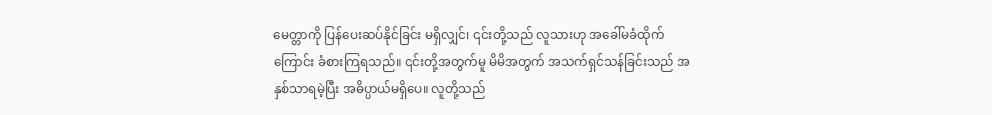မေတ္တာကို ပြန်ပေးဆပ်နိုင်ခြင်း မရှိလျှင်၊ ၎င်းတို့သည် လူသားဟု အခေါ်မခံထိုက်ကြောင်း ခံစားကြရသည်။ ၎င်းတို့အတွက်မူ မိမိအတွက် အသက်ရှင်သန်ခြင်းသည် အနှစ်သာရမဲ့ပြီး အဓိပ္ပာယ်မရှိပေ။ လူတို့သည်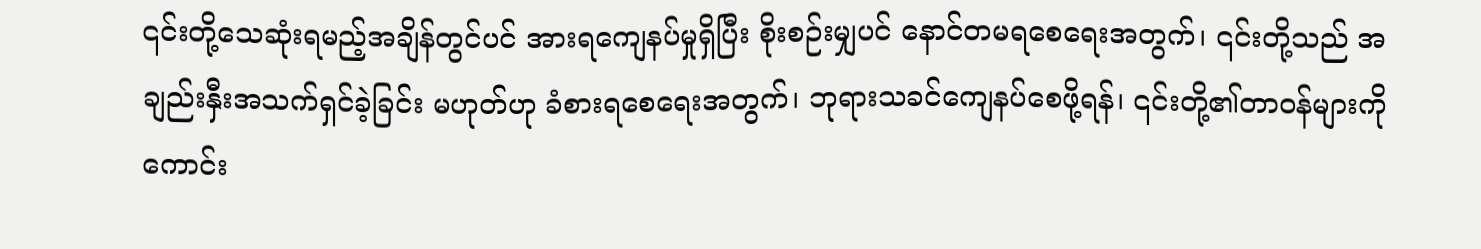၎င်းတို့သေဆုံးရမည့်အချိန်တွင်ပင် အားရကျေနပ်မှုရှိပြီး စိုးစဉ်းမျှပင် နောင်တမရစေရေးအတွက်၊ ၎င်းတို့သည် အချည်းနှီးအသက်ရှင်ခဲ့ခြင်း မဟုတ်ဟု ခံစားရစေရေးအတွက်၊ ဘုရားသခင်ကျေနပ်စေဖို့ရန်၊ ၎င်းတို့၏တာဝန်များကို ကောင်း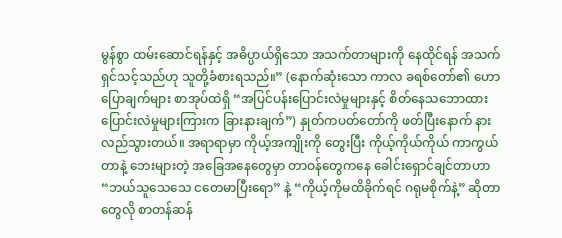မွန်စွာ ထမ်းဆောင်ရန်နှင့် အဓိပ္ပာယ်ရှိသော အသက်တာများကို နေထိုင်ရန် အသက်ရှင်သင့်သည်ဟု သူတို့ခံစားရသည်။” (နောက်ဆုံးသော ကာလ ခရစ်တော်၏ ဟောပြောချက်များ စာအုပ်ထဲရှိ “အပြင်ပန်းပြောင်းလဲမှုများနှင့် စိတ်နေသဘောထားပြောင်းလဲမှုများကြားက ခြားနားချက်”) နှုတ်ကပတ်တော်ကို ဖတ်ပြီးနောက် နားလည်သွားတယ်။ အရာရာမှာ ကိုယ့်အကျိုးကို တွေးပြီး ကိုယ့်ကိုယ်ကိုယ် ကာကွယ်တာနဲ့ ဘေးများတဲ့ အခြေအနေတွေမှာ တာဝန်တွေကနေ ခေါင်းရှောင်ချင်တာဟာ “ဘယ်သူသေသေ ငတေမာပြီးရော” နဲ့ “ကိုယ့်ကိုမထိခိုက်ရင် ဂရုမစိုက်နဲ့” ဆိုတာတွေလို စာတန်ဆန်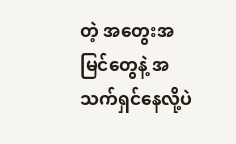တဲ့ အတွေးအမြင်တွေနဲ့ အသက်ရှင်နေလို့ပဲ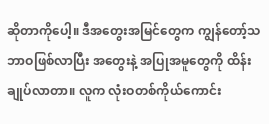ဆိုတာကိုပေါ့။ ဒီအတွေးအမြင်တွေက ကျွန်တော့်သဘာဝဖြစ်လာပြီး အတွေးနဲ့ အပြုအမူတွေကို ထိန်းချုပ်လာတာ။ လူက လုံးဝတစ်ကိုယ်ကောင်း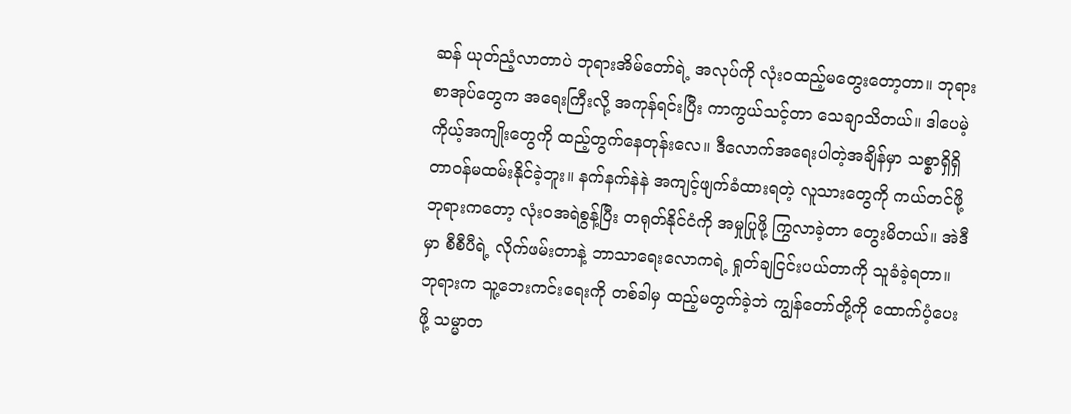ဆန် ယုတ်ညံ့လာတာပဲ ဘုရားအိမ်တော်ရဲ့ အလုပ်ကို လုံးဝထည့်မတွေးတော့တာ။ ဘုရားစာအုပ်တွေက အရေးကြီးလို့ အကုန်ရင်းပြီး ကာကွယ်သင့်တာ သေချာသိတယ်။ ဒါပေမဲ့ ကိုယ့်အကျိုးတွေကို ထည့်တွက်နေတုန်းလေ။ ဒီလောက်အရေးပါတဲ့အချိန်မှာ သစ္စာရှိရှိ တာဝန်မထမ်းနိုင်ခဲ့ဘူး။ နက်နက်နဲနဲ အကျင့်ဖျက်ခံထားရတဲ့ လူသားတွေကို ကယ်တင်ဖို့ ဘုရားကတော့ လုံးဝအရဲစွန့်ပြီး တရုတ်နိုင်ငံကို အမှုပြုဖို့ ကြွလာခဲ့တာ တွေးမိတယ်။ အဲဒီမှာ စီစီပီရဲ့ လိုက်ဖမ်းတာနဲ့ ဘာသာရေးလောကရဲ့ ရှုတ်ချငြင်းပယ်တာကို သူခံခဲ့ရတာ။ ဘုရားက သူ့ဘေးကင်းရေးကို တစ်ခါမှ ထည့်မတွက်ခဲ့ဘဲ ကျွန်တော်တို့ကို ထောက်ပံ့ပေးဖို့ သမ္မာတ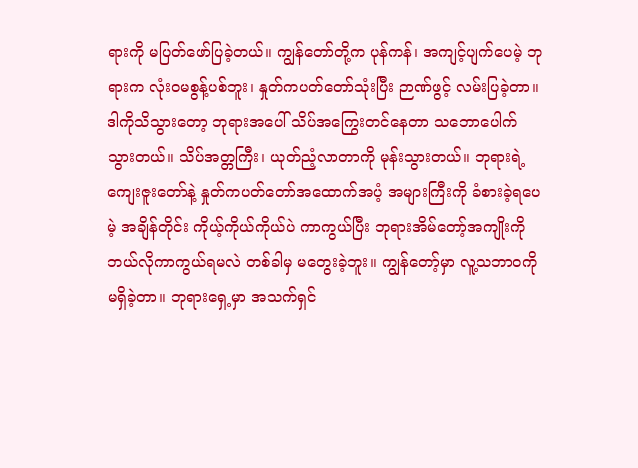ရားကို မပြတ်ဖော်ပြခဲ့တယ်။ ကျွန်တော်တို့က ပုန်ကန်၊ အကျင့်ပျက်ပေမဲ့ ဘုရားက လုံးဝမစွန့်ပစ်ဘူး၊ နှုတ်ကပတ်တော်သုံးပြီး ဉာဏ်ဖွင့် လမ်းပြခဲ့တာ။ ဒါကိုသိသွားတော့ ဘုရားအပေါ် သိပ်အကြွေးတင်နေတာ သဘောပေါက်သွားတယ်။ သိပ်အတ္တကြီး၊ ယုတ်ညံ့လာတာကို မုန်းသွားတယ်။ ဘုရားရဲ့ကျေးဇူးတော်နဲ့ နှုတ်ကပတ်တော်အထောက်အပံ့ အများကြီးကို ခံစားခဲ့ရပေမဲ့ အချိန်တိုင်း ကိုယ့်ကိုယ်ကိုယ်ပဲ ကာကွယ်ပြီး ဘုရားအိမ်တော့်အကျိုးကို ဘယ်လိုကာကွယ်ရမလဲ တစ်ခါမှ မတွေးခဲ့ဘူး။ ကျွန်တော့်မှာ လူ့သဘာဝကို မရှိခဲ့တာ။ ဘုရားရှေ့မှာ အသက်ရှင်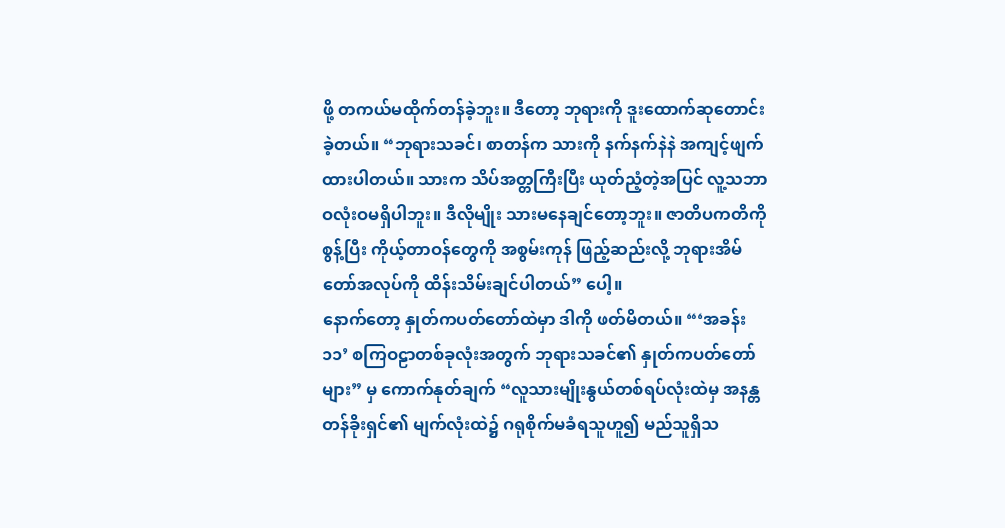ဖို့ တကယ်မထိုက်တန်ခဲ့ဘူး။ ဒီတော့ ဘုရားကို ဒူးထောက်ဆုတောင်းခဲ့တယ်။ “ဘုရားသခင်၊ စာတန်က သားကို နက်နက်နဲနဲ အကျင့်ဖျက်ထားပါတယ်။ သားက သိပ်အတ္တကြီးပြီး ယုတ်ညံ့တဲ့အပြင် လူ့သဘာဝလုံးဝမရှိပါဘူး။ ဒီလိုမျိုး သားမနေချင်တော့ဘူး။ ဇာတိပကတိကို စွန့်ပြီး ကိုယ့်တာဝန်တွေကို အစွမ်းကုန် ဖြည့်ဆည်းလို့ ဘုရားအိမ်တော်အလုပ်ကို ထိန်းသိမ်းချင်ပါတယ်” ပေါ့။
နောက်တော့ နှုတ်ကပတ်တော်ထဲမှာ ဒါကို ဖတ်မိတယ်။ “‘အခန်း ၁၁’ စကြဝဠာတစ်ခုလုံးအတွက် ဘုရားသခင်၏ နှုတ်ကပတ်တော်များ” မှ ကောက်နုတ်ချက် “လူသားမျိုးနွယ်တစ်ရပ်လုံးထဲမှ အနန္တတန်ခိုးရှင်၏ မျက်လုံးထဲ၌ ဂရုစိုက်မခံရသူဟူ၍ မည်သူရှိသ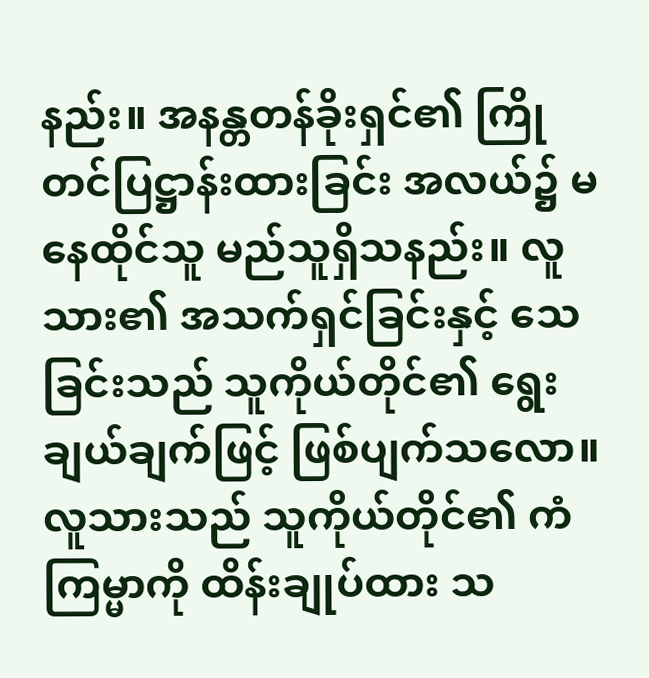နည်း။ အနန္တတန်ခိုးရှင်၏ ကြိုတင်ပြဋ္ဌာန်းထားခြင်း အလယ်၌ မနေထိုင်သူ မည်သူရှိသနည်း။ လူသား၏ အသက်ရှင်ခြင်းနှင့် သေခြင်းသည် သူကိုယ်တိုင်၏ ရွေးချယ်ချက်ဖြင့် ဖြစ်ပျက်သလော။ လူသားသည် သူကိုယ်တိုင်၏ ကံကြမ္မာကို ထိန်းချုပ်ထား သ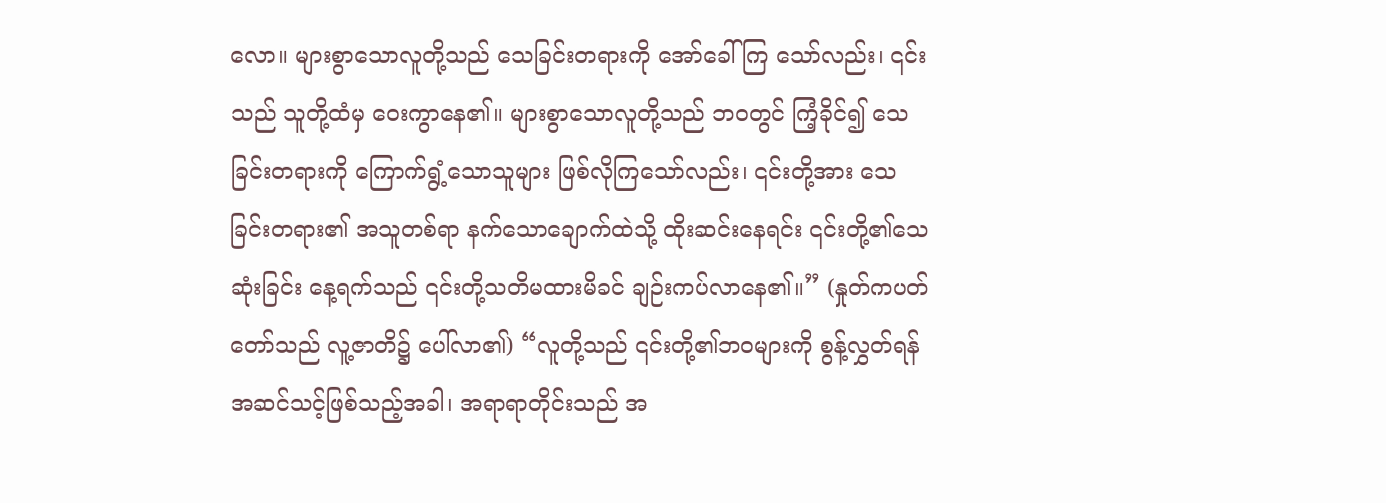လော။ များစွာသောလူတို့သည် သေခြင်းတရားကို အော်ခေါ်ကြ သော်လည်း၊ ၎င်းသည် သူတို့ထံမှ ဝေးကွာနေ၏။ များစွာသောလူတို့သည် ဘဝတွင် ကြံ့ခိုင်၍ သေခြင်းတရားကို ကြောက်ရွံ့သောသူများ ဖြစ်လိုကြသော်လည်း၊ ၎င်းတို့အား သေခြင်းတရား၏ အသူတစ်ရာ နက်သောချောက်ထဲသို့ ထိုးဆင်းနေရင်း ၎င်းတို့၏သေဆုံးခြင်း နေ့ရက်သည် ၎င်းတို့သတိမထားမိခင် ချဉ်းကပ်လာနေ၏။” (နှုတ်ကပတ်တော်သည် လူ့ဇာတိ၌ ပေါ်လာ၏) “လူတို့သည် ၎င်းတို့၏ဘဝများကို စွန့်လွှတ်ရန် အဆင်သင့်ဖြစ်သည့်အခါ၊ အရာရာတိုင်းသည် အ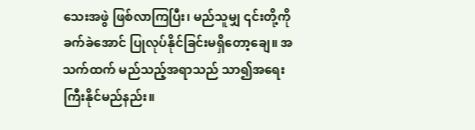သေးအဖွဲ ဖြစ်လာကြပြီး၊ မည်သူမျှ ၎င်းတို့ကို ခက်ခဲအောင် ပြုလုပ်နိုင်ခြင်းမရှိတော့ချေ။ အသက်ထက် မည်သည့်အရာသည် သာ၍အရေးကြီးနိုင်မည်နည်း။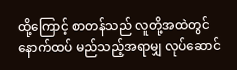ထို့ကြောင့် စာတန်သည် လူတို့အထဲတွင် နောက်ထပ် မည်သည့်အရာမျှ လုပ်ဆောင်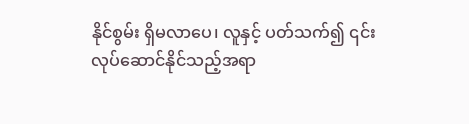နိုင်စွမ်း ရှိမလာပေ၊ လူနှင့် ပတ်သက်၍ ၎င်းလုပ်ဆောင်နိုင်သည့်အရာ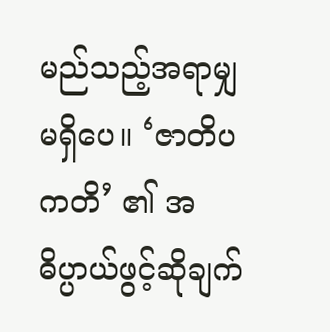မည်သည့်အရာမျှ မရှိပေ။ ‘ဇာတိပကတိ’ ၏ အဓိပ္ပာယ်ဖွင့်ဆိုချက်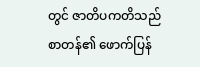တွင် ဇာတိပကတိသည် စာတန်၏ ဖောက်ပြန်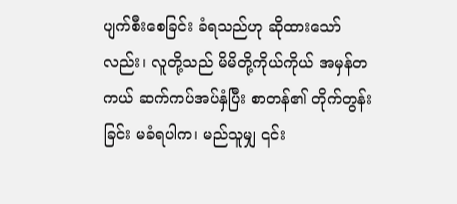ပျက်စီးစေခြင်း ခံရသည်ဟု ဆိုထားသော်လည်း၊ လူတို့သည် မိမိတို့ကိုယ်ကိုယ် အမှန်တကယ် ဆက်ကပ်အပ်နှံပြီး စာတန်၏ တိုက်တွန်းခြင်း မခံရပါက၊ မည်သူမျှ ၎င်း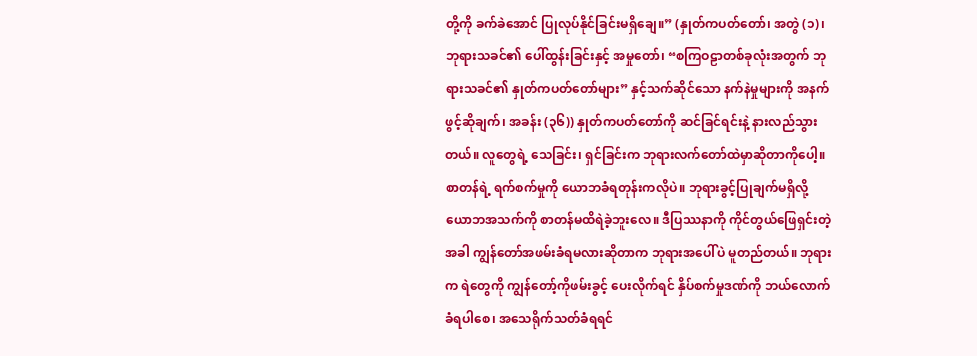တို့ကို ခက်ခဲအောင် ပြုလုပ်နိုင်ခြင်းမရှိချေ။” (နှုတ်ကပတ်တော်၊ အတွဲ (၁)၊ ဘုရားသခင်၏ ပေါ်ထွန်းခြင်းနှင့် အမှုတော်၊ “စကြဝဠာတစ်ခုလုံးအတွက် ဘုရားသခင်၏ နှုတ်ကပတ်တော်များ” နှင့်သက်ဆိုင်သော နက်နဲမှုများကို အနက်ဖွင့်ဆိုချက်၊ အခန်း (၃၆)) နှုတ်ကပတ်တော်ကို ဆင်ခြင်ရင်းနဲ့ နားလည်သွားတယ်။ လူတွေရဲ့ သေခြင်း၊ ရှင်ခြင်းက ဘုရားလက်တော်ထဲမှာဆိုတာကိုပေါ့။ စာတန်ရဲ့ ရက်စက်မှုကို ယောဘခံရတုန်းကလိုပဲ။ ဘုရားခွင့်ပြုချက်မရှိလို့ ယောဘအသက်ကို စာတန်မထိရဲခဲ့ဘူးလေ။ ဒီပြဿနာကို ကိုင်တွယ်ဖြေရှင်းတဲ့အခါ ကျွန်တော်အဖမ်းခံရမလားဆိုတာက ဘုရားအပေါ်ပဲ မူတည်တယ်။ ဘုရားက ရဲတွေကို ကျွန်တော့်ကိုဖမ်းခွင့် ပေးလိုက်ရင် နှိပ်စက်မှုဒဏ်ကို ဘယ်လောက်ခံရပါစေ၊ အသေရိုက်သတ်ခံရရင်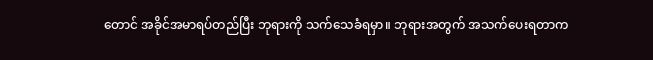တောင် အခိုင်အမာရပ်တည်ပြီး ဘုရားကို သက်သေခံရမှာ။ ဘုရားအတွက် အသက်ပေးရတာက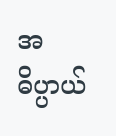အဓိပ္ပာယ်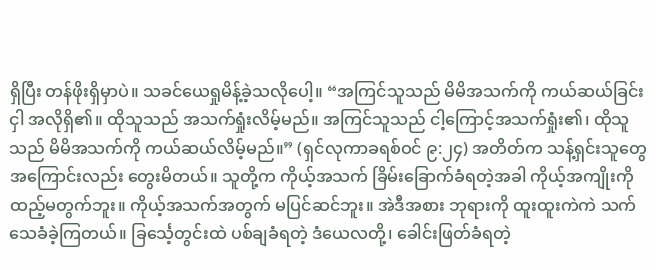ရှိပြီး တန်ဖိုးရှိမှာပဲ။ သခင်ယေရှုမိန့်ခဲ့သလိုပေါ့။ “အကြင်သူသည် မိမိအသက်ကို ကယ်ဆယ်ခြင်းငှါ အလိုရှိ၏။ ထိုသူသည် အသက်ရှုံးလိမ့်မည်။ အကြင်သူသည် ငါ့ကြောင့်အသက်ရှုံး၏၊ ထိုသူသည် မိမိအသက်ကို ကယ်ဆယ်လိမ့်မည်။” (ရှင်လုကာခရစ်ဝင် ၉:၂၄) အတိတ်က သန့်ရှင်းသူတွေအကြောင်းလည်း တွေးမိတယ်။ သူတို့က ကိုယ့်အသက် ခြိမ်းခြောက်ခံရတဲ့အခါ ကိုယ့်အကျိုးကို ထည့်မတွက်ဘူး။ ကိုယ့်အသက်အတွက် မပြင်ဆင်ဘူး။ အဲဒီအစား ဘုရားကို ထူးထူးကဲကဲ သက်သေခံခဲ့ကြတယ်။ ခြင်္သေ့တွင်းထဲ ပစ်ချခံရတဲ့ ဒံယေလတို့၊ ခေါင်းဖြတ်ခံရတဲ့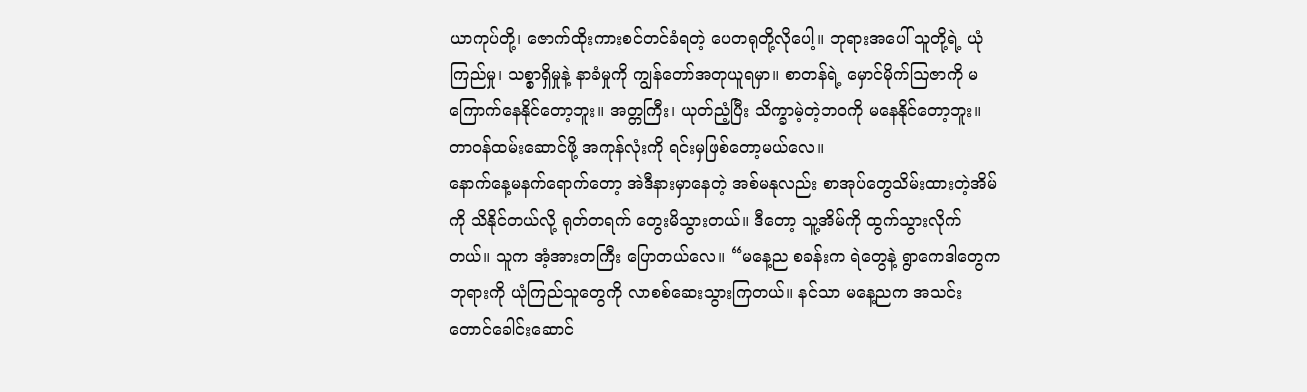ယာကုပ်တို့၊ ဇောက်ထိုးကားစင်တင်ခံရတဲ့ ပေတရုတို့လိုပေါ့။ ဘုရားအပေါ် သူတို့ရဲ့ ယုံကြည်မှု၊ သစ္စာရှိမှုနဲ့ နာခံမှုကို ကျွန်တော်အတုယူရမှာ။ စာတန်ရဲ့ မှောင်မိုက်ဩဇာကို မကြောက်နေနိုင်တော့ဘူး။ အတ္တကြီး၊ ယုတ်ညံ့ပြီး သိက္ခာမဲ့တဲ့ဘဝကို မနေနိုင်တော့ဘူး။ တာဝန်ထမ်းဆောင်ဖို့ အကုန်လုံးကို ရင်းမှဖြစ်တော့မယ်လေ။
နောက်နေ့မနက်ရောက်တော့ အဲဒီနားမှာနေတဲ့ အစ်မနုလည်း စာအုပ်တွေသိမ်းထားတဲ့အိမ်ကို သိနိုင်တယ်လို့ ရုတ်တရက် တွေးမိသွားတယ်။ ဒီတော့ သူ့အိမ်ကို ထွက်သွားလိုက်တယ်။ သူက အံ့အားတကြီး ပြောတယ်လေ။ “မနေ့ည စခန်းက ရဲတွေနဲ့ ရွာကေဒါတွေက ဘုရားကို ယုံကြည်သူတွေကို လာစစ်ဆေးသွားကြတယ်။ နင်သာ မနေ့ညက အသင်းတောင်ခေါင်းဆောင်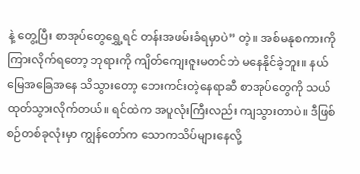နဲ့ တွေ့ပြီး စာအုပ်တွေရွှေ့ရင် တန်းအဖမ်းခံရမှာပဲ” တဲ့။ အစ်မနုစကားကို ကြားလိုက်ရတော့ ဘုရားကို ကျိတ်ကျေးဇူးမတင်ဘဲ မနေနိုင်ခဲ့ဘူး။ နယ်မြေအခြေအနေ သိသွားတော့ ဘေးကင်းတဲ့နေရာဆီ စာအုပ်တွေကို သယ်ထုတ်သွားလိုက်တယ်။ ရင်ထဲက အပူလုံးကြီးလည်း ကျသွားတာပဲ။ ဒီဖြစ်စဉ်တစ်ခုလုံးမှာ ကျွန်တော်က သောကသိပ်များနေလို့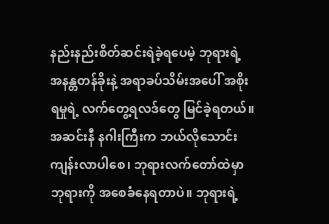နည်းနည်းစိတ်ဆင်းရဲခဲ့ရပေမဲ့ ဘုရားရဲ့ အနန္တတန်ခိုးနဲ့ အရာခပ်သိမ်းအပေါ် အစိုးရမှုရဲ့ လက်တွေ့ရလဒ်တွေ မြင်ခဲ့ရတယ်။ အဆင်းနီ နဂါးကြီးက ဘယ်လိုသောင်းကျန်းလာပါစေ၊ ဘုရားလက်တော်ထဲမှာ ဘုရားကို အစေခံနေရတာပဲ။ ဘုရားရဲ့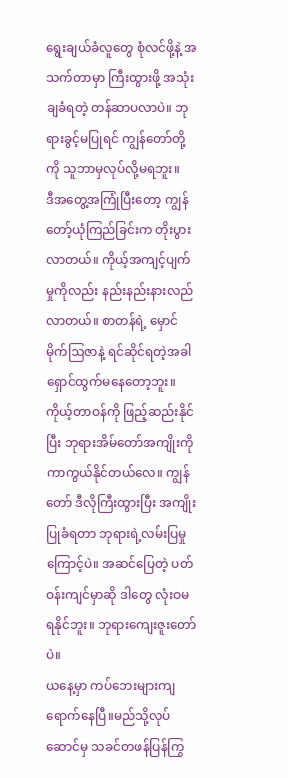ရွေးချယ်ခံလူတွေ စုံလင်ဖို့နဲ့ အသက်တာမှာ ကြီးထွားဖို့ အသုံးချခံရတဲ့ တန်ဆာပလာပဲ။ ဘုရားခွင့်မပြုရင် ကျွန်တော်တို့ကို သူဘာမှလုပ်လို့မရဘူး။
ဒီအတွေ့အကြုံပြီးတော့ ကျွန်တော့်ယုံကြည်ခြင်းက တိုးပွားလာတယ်။ ကိုယ့်အကျင့်ပျက်မှုကိုလည်း နည်းနည်းနားလည်လာတယ်။ စာတန်ရဲ့ မှောင်မိုက်ဩဇာနဲ့ ရင်ဆိုင်ရတဲ့အခါ ရှောင်ထွက်မနေတော့ဘူး။ ကိုယ့်တာဝန်ကို ဖြည့်ဆည်းနိုင်ပြီး ဘုရားအိမ်တော်အကျိုးကို ကာကွယ်နိုင်တယ်လေ။ ကျွန်တော် ဒီလိုကြီးထွားပြီး အကျိုးပြုခံရတာ ဘုရားရဲ့လမ်းပြမှုကြောင့်ပဲ။ အဆင်ပြေတဲ့ ပတ်ဝန်းကျင်မှာဆို ဒါတွေ လုံးဝမရနိုင်ဘူး။ ဘုရားကျေးဇူးတော်ပဲ။
ယနေ့မှာ ကပ်ဘေးများကျရောက်နေပြီ။မည်သို့လုပ်ဆောင်မှ သခင်တဖန်ပြန်ကြွ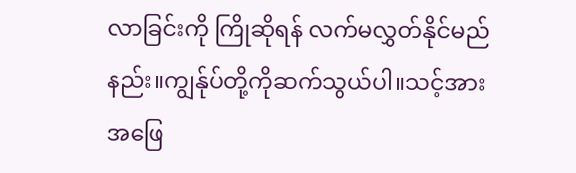လာခြင်းကို ကြိုဆိုရန် လက်မလွှတ်နိုင်မည်နည်း။ကျွန်ုပ်တို့ကိုဆက်သွယ်ပါ။သင့်အားအဖြေ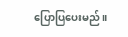ပြောပြပေးမည်။